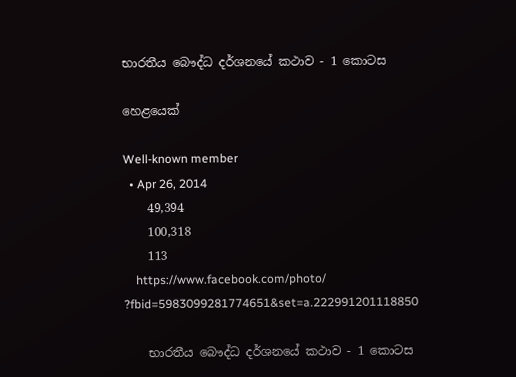භාරතීය බෞද්ධ දර්ශනයේ කථාව - 1 කොටස

හෙළයෙක්

Well-known member
  • Apr 26, 2014
    49,394
    100,318
    113
    https://www.facebook.com/photo/ ?fbid=5983099281774651&set=a.222991201118850

    භාරතීය බෞද්ධ දර්ශනයේ කථාව - 1 කොටස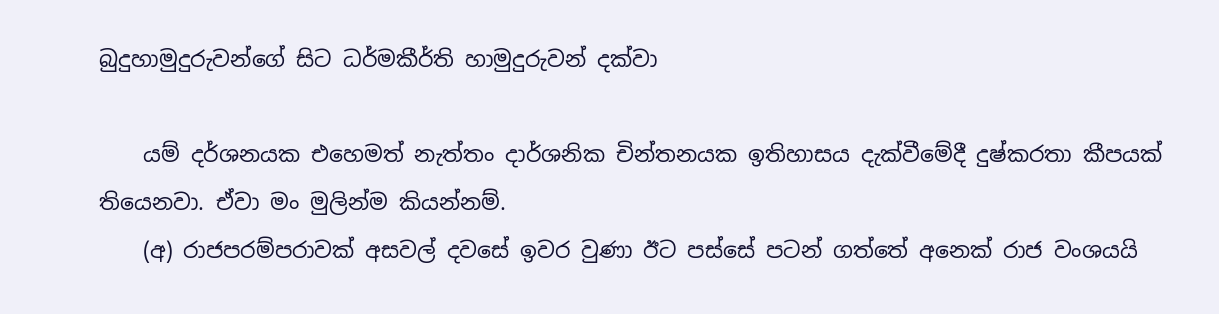බුදුහාමුදුරුවන්ගේ සිට ධර්මකීර්ති හාමුදුරුවන් දක්වා

    යම් දර්ශනයක එහෙමත් නැත්තං දාර්ශනික චින්තනයක ඉතිහාසය දැක්වීමේදී දුෂ්කරතා කීපයක් තියෙනවා. ඒවා මං මුලින්ම කියන්නම්.
    (අ) රාජපරම්පරාවක් අසවල් දවසේ ඉවර වුණා ඊට පස්සේ පටන් ගත්තේ අනෙක් රාජ වංශයයි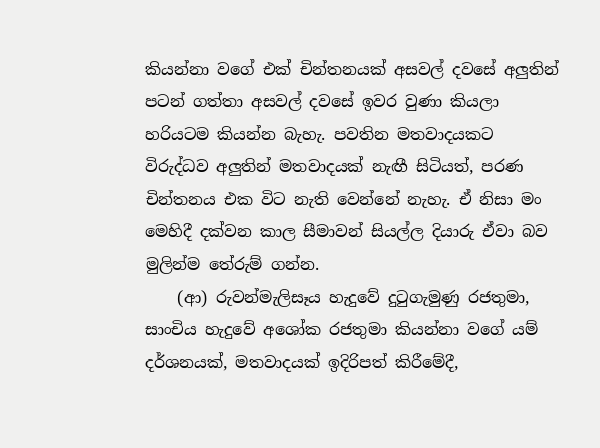කියන්නා වගේ එක් චින්තනයක් අසවල් දවසේ අලුතින් පටන් ගත්තා අසවල් දවසේ ඉවර වුණා කියලා හරියටම කියන්න බැහැ. පවතින මතවාදයකට විරුද්ධව අලුතින් මතවාදයක් නැඟී සිටියත්, පරණ චින්තනය එක විට නැති වෙන්නේ නැහැ. ඒ නිසා මං මෙහිදී දක්වන කාල සීමාවන් සියල්ල දියාරු ඒවා බව මුලින්ම තේරුම් ගන්න.
    (ආ) රුවන්මැලිසෑය හැදුවේ දුටුගැමුණු රජතුමා, සාංචිය හැදුවේ අශෝක රජතුමා කියන්නා වගේ යම් දර්ශනයක්, මතවාදයක් ඉදිරිපත් කිරීමේදී,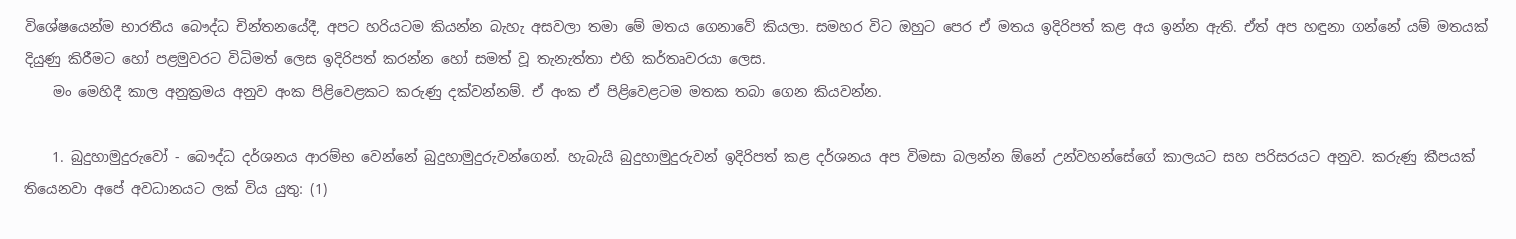විශේෂයෙන්ම භාරතීය බෞද්ධ චින්තනයේදී, අපට හරියටම කියන්න බැහැ අසවලා තමා මේ මතය ගෙනාවේ කියලා. සමහර විට ඔහුට පෙර ඒ මතය ඉදිරිපත් කළ අය ඉන්න ඇති. ඒත් අප හඳුනා ගන්නේ යම් මතයක් දියුණු කිරීමට හෝ පළමුවරට විධිමත් ලෙස ඉදිරිපත් කරන්න හෝ සමත් වූ තැනැත්තා එහි කර්තෘවරයා ලෙස.
    මං මෙහිදී කාල අනුක්‍රමය අනුව අංක පිළිවෙළකට කරුණු දක්වන්නම්. ඒ අංක ඒ පිළිවෙළටම මතක තබා ගෙන කියවන්න.

    1. බුදුහාමුදුරුවෝ - බෞද්ධ දර්ශනය ආරම්භ වෙන්නේ බුදුහාමුදුරුවන්ගෙන්. හැබැයි බුදුහාමුදුරුවන් ඉදිරිපත් කළ දර්ශනය අප විමසා බලන්න ඕනේ උන්වහන්සේගේ කාලයට සහ පරිසරයට අනුව. කරුණු කීපයක් තියෙනවා අපේ අවධානයට ලක් විය යුතු: (1)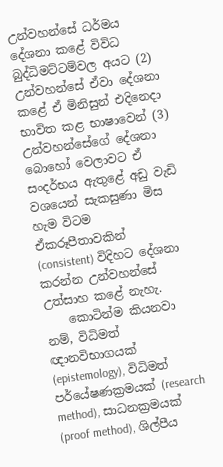උන්වහන්සේ ධර්මය දේශනා කළේ විවිධ බුද්ධිමට්ටම්වල අයට (2) උන්වහන්සේ ඒවා දේශනා කළේ ඒ මිනිසුන් එදිනෙදා භාවිත කළ භාෂාවෙන් (3) උන්වහන්සේගේ දේශනා බොහෝ වෙලාවට ඒ සංදර්භය ඇතුළේ අඩු වැඩි වශයෙන් සැකසුණා මිස හැම විටම ඒකරූපීතාවකින් (consistent) විදිහට දේශනා කරන්න උන්වහන්සේ උත්සාහ කළේ නැහැ.
    කොටින්ම කියනවා නම්, විධිමත් ඥානවිභාගයක් (epistemology), විධිමත් පර්යේෂණක්‍රමයක් (research method), සාධනක්‍රමයක් (proof method), ශිල්පීය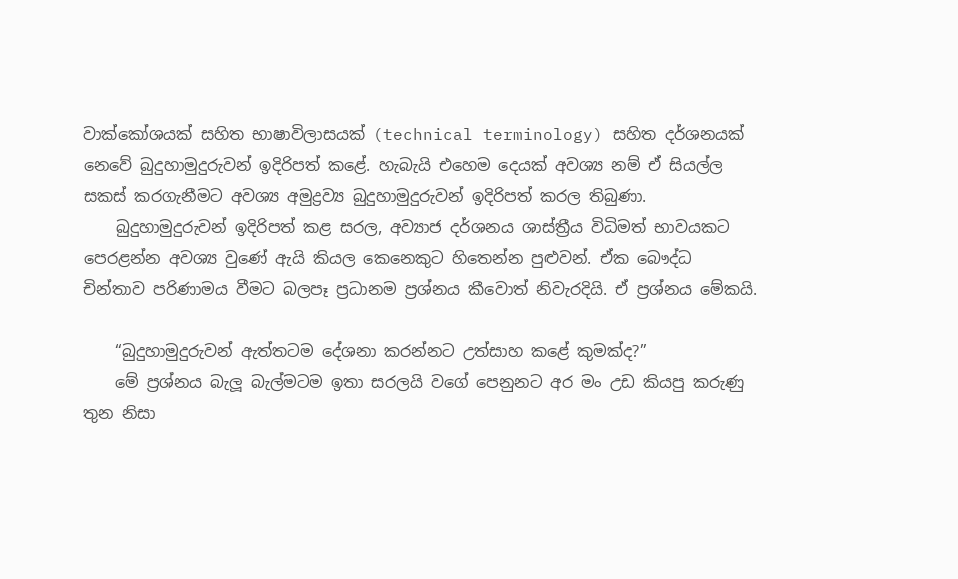වාක්කෝශයක් සහිත භාෂාවිලාසයක් (technical terminology) සහිත දර්ශනයක් නෙවේ බුදුහාමුදුරුවන් ඉදිරිපත් කළේ. හැබැයි එහෙම දෙයක් අවශ්‍ය නම් ඒ සියල්ල සකස් කරගැනීමට අවශ්‍ය අමුද්‍රව්‍ය බුදුහාමුදුරුවන් ඉදිරිපත් කරල තිබුණා.
    බුදුහාමුදුරුවන් ඉදිරිපත් කළ සරල, අව්‍යාජ දර්ශනය ශාස්ත්‍රීය විධිමත් භාවයකට පෙරළන්න අවශ්‍ය වුණේ ඇයි කියල කෙනෙකුට හිතෙන්න පුළුවන්. ඒක බෞද්ධ චින්තාව පරිණාමය වීමට බලපෑ ප්‍රධානම ප්‍රශ්නය කීවොත් නිවැරදියි. ඒ ප්‍රශ්නය මේකයි.

    “බුදුහාමුදුරුවන් ඇත්තටම දේශනා කරන්නට උත්සාහ කළේ කුමක්ද?”
    මේ ප්‍රශ්නය බැලූ බැල්මටම ඉතා සරලයි වගේ පෙනුනට අර මං උඩ කියපු කරුණු තුන නිසා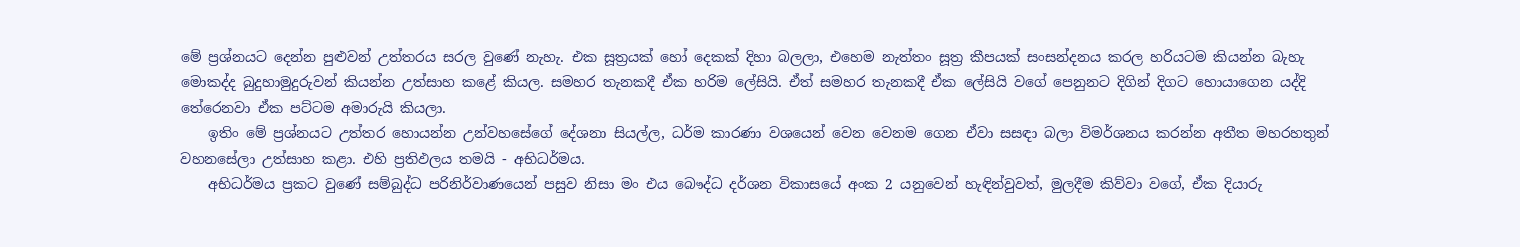මේ ප්‍රශ්නයට දෙන්න පුළුවන් උත්තරය සරල වුණේ නැහැ. එක සූත්‍රයක් හෝ දෙකක් දිහා බලලා, එහෙම නැත්තං සූත්‍ර කීපයක් සංසන්දනය කරල හරියටම කියන්න බැහැ මොකද්ද බුදුහාමුදුරුවන් කියන්න උත්සාහ කළේ කියල. සමහර තැනකදී ඒක හරිම ලේසියි. ඒත් සමහර තැනකදී ඒක ලේසියි වගේ පෙනුනට දිගින් දිගට හොයාගෙන යද්දි තේරෙනවා ඒක පට්ටම අමාරුයි කියලා.
    ඉතිං මේ ප්‍රශ්නයට උත්තර හොයන්න උන්වහසේගේ දේශනා සියල්ල, ධර්ම කාරණා වශයෙන් වෙන වෙනම ගෙන ඒවා සසඳා බලා විමර්ශනය කරන්න අතීත මහරහතුන් වහනසේලා උත්සාහ කළා. එහි ප්‍රතිඵලය තමයි - අභිධර්මය.
    අභිධර්මය ප්‍රකට වුණේ සම්බුද්ධ පරිනිර්වාණයෙන් පසුව නිසා මං එය බෞද්ධ දර්ශන විකාසයේ අංක 2 යනුවෙන් හැඳින්වුවත්, මුලදීම කිව්වා වගේ, ඒක දියාරු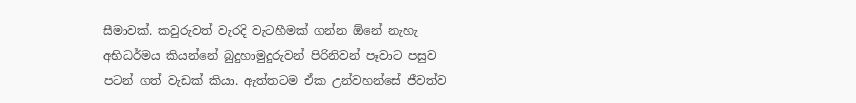සීමාවක්. කවුරුවත් වැරදි වැටහීමක් ගන්න ඕනේ නැහැ අභිධර්මය කියන්නේ බුදුහාමුදුරුවන් පිරිනිවන් පෑවාට පසුව පටන් ගත් වැඩක් කියා. ඇත්තටම ඒක උන්වහන්සේ ජීවත්ව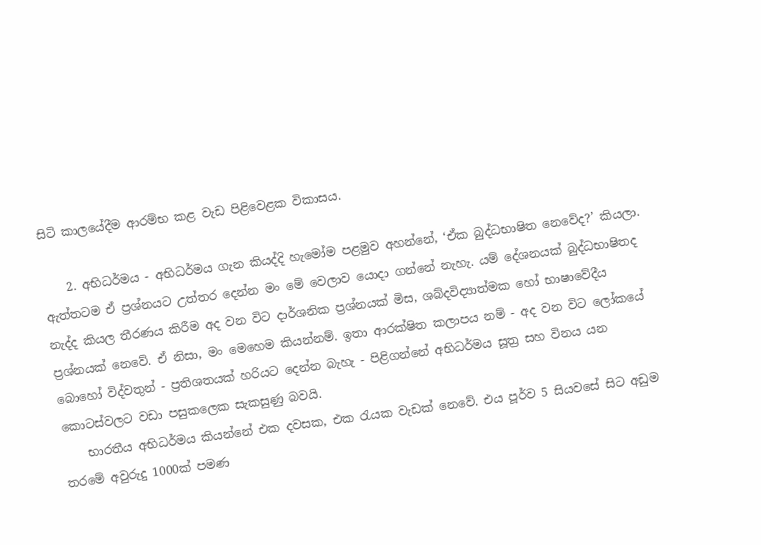සිටි කාලයේදීම ආරම්භ කළ වැඩ පිළිවෙළක විකාසය.

    2. අභිධර්මය - අභිධර්මය ගැන කියද්දි හැමෝම පළමුව අහන්නේ, ‘ඒක බුද්ධභාෂිත නෙවේද?’ කියලා. ඇත්තටම ඒ ප්‍රශ්නයට උත්තර දෙන්න මං මේ වෙලාව යොදා ගන්නේ නැහැ. යම් දේශනයක් බුද්ධභාෂිතද නැද්ද කියල තීරණය කිරීම අද වන විට දාර්ශනික ප්‍රශ්නයක් මිස, ශබ්දවිද්‍යාත්මක හෝ භාෂාවේදීය ප්‍රශ්නයක් නෙවේ. ඒ නිසා, මං මෙහෙම කියන්නම්. ඉතා ආරක්ෂිත කලාපය නම් - අද වන විට ලෝකයේ බොහෝ විද්වතුන් - ප්‍රතිශතයක් හරියට දෙන්න බැහැ - පිළිගන්නේ අභිධර්මය සූත්‍ර සහ විනය යන කොටස්වලට වඩා පසුකලෙක සැකසුණු බවයි.
    භාරතීය අභිධර්මය කියන්නේ එක දවසක, එක රැයක වැඩක් නෙවේ. එය පූර්ව 5 සියවසේ සිට අඩුම තරමේ අවුරුදු 1000ක් පමණ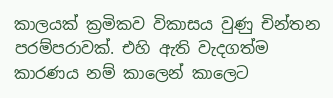කාලයක් ක්‍රමිකව විකාසය වුණු චින්තන පරම්පරාවක්. එහි ඇති වැදගත්ම කාරණය නම් කාලෙන් කාලෙට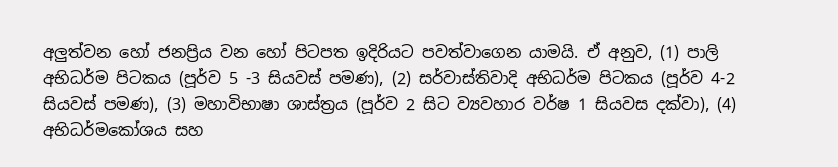අලුත්වන හෝ ජනප්‍රිය වන හෝ පිටපත ඉදිරියට පවත්වාගෙන යාමයි. ඒ අනුව, (1) පාලි අභිධර්ම පිටකය (පූර්ව 5 -3 සියවස් පමණ), (2) සර්වාස්තිවාදි අභිධර්ම පිටකය (පූර්ව 4-2 සියවස් පමණ), (3) මහාවිභාෂා ශාස්ත්‍රය (පූර්ව 2 සිට ව්‍යවහාර වර්ෂ 1 සියවස දක්වා), (4) අභිධර්මකෝශය සහ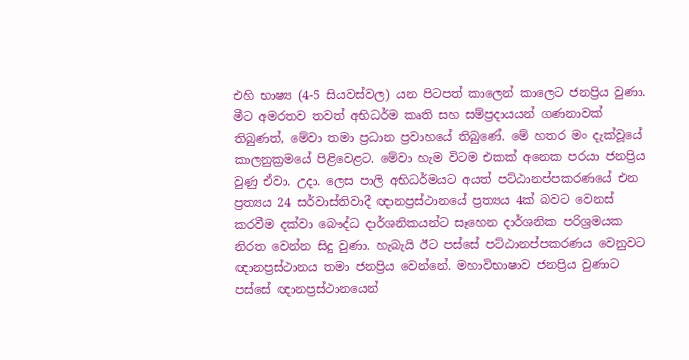එහි භාෂ්‍ය (4-5 සියවස්වල) යන පිටපත් කාලෙන් කාලෙට ජනප්‍රිය වුණා. මීට අමරතව තවත් අභිධර්ම කෘති සහ සම්ප්‍රදායයන් ගණනාවක් තිබුණත්, මේවා තමා ප්‍රධාන ප්‍රවාහයේ තිබුණේ. මේ හතර මං දැක්වූයේ කාලනුක්‍රමයේ පිළිවෙළට. මේවා හැම විටම එකක් අනෙක පරයා ජනප්‍රිය වුණු ඒවා. උදා. ලෙස පාලි අභිධර්මයට අයත් පට්ඨානප්පකරණයේ එන ප්‍රත්‍යය 24 සර්වාස්තිවාදී ඥානප්‍රස්ථානයේ ප්‍රත්‍යය 4ක් බවට වෙනස් කරවීම දක්වා බෞද්ධ දාර්ශනිකයන්ට සෑහෙන දාර්ශනික පරිශ්‍රමයක නිරත වෙන්න සිදු වුණා. හැබැයි ඊට පස්සේ පට්ඨානප්පකරණය වෙනුවට ඥානප්‍රස්ථානය තමා ජනප්‍රිය වෙන්නේ. මහාවිභාෂාව ජනප්‍රිය වුණාට පස්සේ ඥානප්‍රස්ථානයෙන්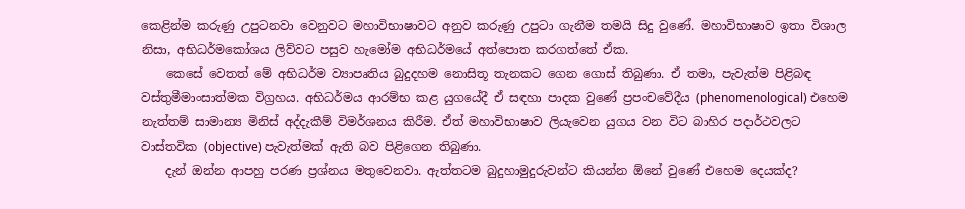කෙළින්ම කරුණු උපුටනවා වෙනුවට මහාවිභාෂාවට අනුව කරුණු උපුටා ගැනීම තමයි සිදු වුණේ. මහාවිභාෂාව ඉතා විශාල නිසා, අභිධර්මකෝශය ලිව්වට පසුව හැමෝම අභිධර්මයේ අත්පොත කරගත්තේ ඒක.
    කෙසේ වෙතත් මේ අභිධර්ම ව්‍යාපෘතිය බුදුදහම නොසිතූ තැනකට ගෙන ගොස් තිබුණා. ඒ තමා, පැවැත්ම පිළිබඳ වස්තුමීමාංසාත්මක විග්‍රහය. අභිධර්මය ආරම්භ කළ යුගයේදී ඒ සඳහා පාදක වුණේ ප්‍රපංචවේදීය (phenomenological) එහෙම නැත්තම් සාමාන්‍ය මිනිස් අද්දැකීම් විමර්ශනය කිරීම. ඒත් මහාවිභාෂාව ලියැවෙන යුගය වන විට බාහිර පදාර්ථවලට වාස්තවික (objective) පැවැත්මක් ඇති බව පිළිගෙන තිබුණා.
    දැන් ඔන්න ආපහු පරණ ප්‍රශ්නය මතුවෙනවා. ඇත්තටම බුදුහාමුදුරුවන්ට කියන්න ඕනේ වුණේ එහෙම දෙයක්ද?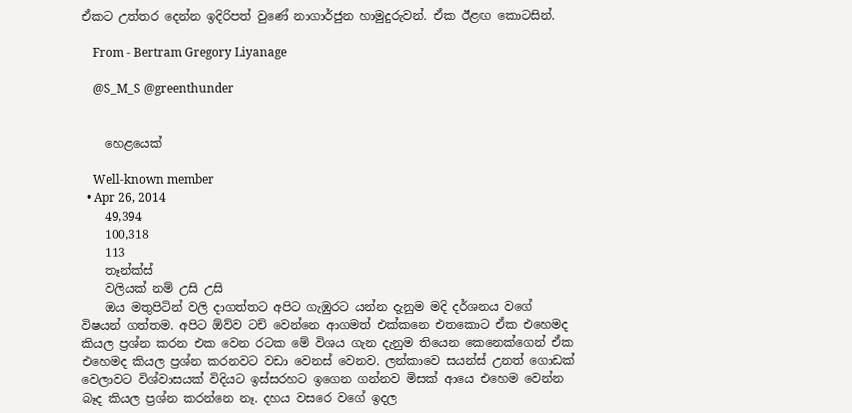ඒකට උත්තර දෙන්න ඉදිරිපත් වුණේ නාගාර්ජුන හාමුදුරුවන්. ඒක ඊළඟ කොටසින්.

    From - Bertram Gregory Liyanage

    @S_M_S @greenthunder


    හෙළයෙක්

    Well-known member
  • Apr 26, 2014
    49,394
    100,318
    113
    තෑන්ක්ස්
    වලියක් නම් උසි උසි
    ඔය මතුපිටින් වලි දාගත්තට අපිට ගැඹුරට යන්න දැනුම මදි දර්ශනය වගේ විෂයන් ගත්තම. අපිට ඕව්ව ටච් වෙන්නෙ ආගමත් එක්කනෙ එතකොට ඒක එහෙමද කියල ප්‍රශ්න කරන එක වෙන රටක මේ විශය ගැන දැනුම තියෙන කෙනෙක්ගෙන් ඒක එහෙමද කියල ප්‍රශ්න කරනවට වඩා වෙනස් වෙනව. ලන්කාවෙ සයන්ස් උනත් ගොඩක් වෙලාවට විශ්වාසයක් විදියට ඉස්සරහට ඉගෙන ගන්නව මිසක් ආයෙ එහෙම වෙන්න බෑද කියල ප්‍රශ්න කරන්නෙ නෑ. දහය වසරෙ වගේ ඉදල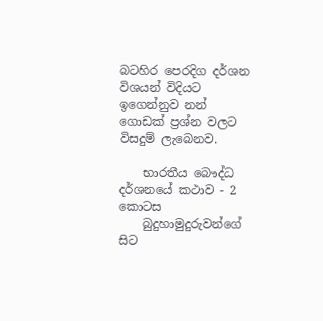බටහිර පෙරදිග දර්ශන විශයන් විදියට ඉගෙන්නුව නන් ගොඩක් ප්‍රශ්න වලට විසදුම් ලැබෙනව.

    භාරතීය බෞද්ධ දර්ශනයේ කථාව - 2 කොටස
    බුදුහාමුදුරුවන්ගේ සිට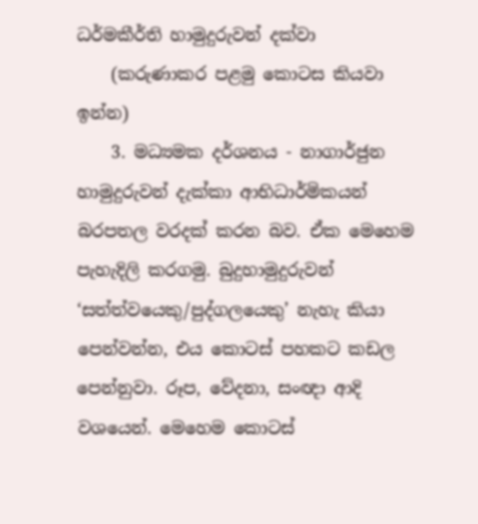ධර්මකීර්ති හාමුදුරුවන් දක්වා
    (කරුණාකර පළමු කොටස කියවා ඉන්න)
    3. මධ්‍යමක දර්ශනය - නාගාර්ජුන හාමුදුරුවන් දැක්කා ආභිධාර්මිකයන් බරපතල වරදක් කරන බව. ඒක මෙහෙම පැහැදිලි කරගමු. බුදුහාමුදුරුවන් ‘සත්ත්වයෙකු/පුද්ගලයෙකු’ නැහැ කියා පෙන්වන්න, එය කොටස් පහකට කඩල පෙන්නුවා. රූප, වේදනා, සංඥා ආදි වශයෙන්. මෙහෙම කොටස්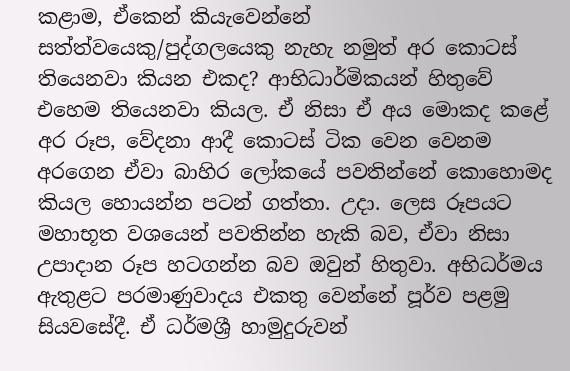කළාම, ඒකෙන් කියැවෙන්නේ සත්ත්වයෙකු/පුද්ගලයෙකු නැහැ නමුත් අර කොටස් තියෙනවා කියන එකද? ආභිධාර්මිකයන් හිතුවේ එහෙම තියෙනවා කියල. ඒ නිසා ඒ අය මොකද කළේ අර රූප, වේදනා ආදී කොටස් ටික වෙන වෙනම අරගෙන ඒවා බාහිර ලෝකයේ පවතින්නේ කොහොමද කියල හොයන්න පටන් ගත්තා. උදා. ලෙස රූපයට මහාභූත වශයෙන් පවතින්න හැකි බව, ඒවා නිසා උපාදාන රූප හටගන්න බව ඔවුන් හිතුවා. අභිධර්මය ඇතුළට පරමාණුවාදය එකතු වෙන්නේ පූර්ව පළමු සියවසේදී. ඒ ධර්මශ්‍රී හාමුදුරුවන්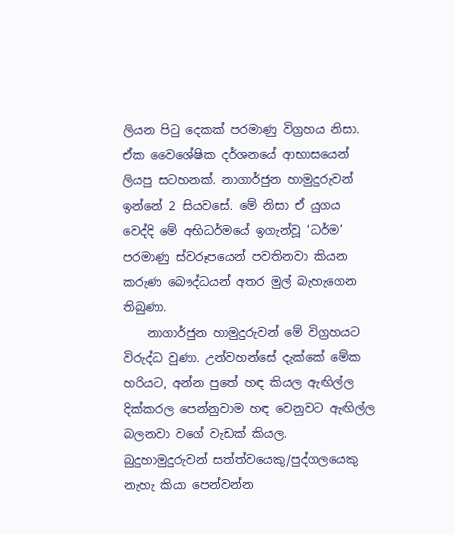ලියන පිටු දෙකක් පරමාණු විග්‍රහය නිසා. ඒක වෛශේෂික දර්ශනයේ ආභාසයෙන් ලියපු සටහනක්. නාගාර්ජුන හාමුදුරුවන් ඉන්නේ 2 සියවසේ. මේ නිසා ඒ යුගය වෙද්දි මේ අභිධර්මයේ ඉගැන්වූ ‘ධර්ම’ පරමාණු ස්වරූපයෙන් පවතිනවා කියන කරුණ බෞද්ධයන් අතර මුල් බැහැගෙන තිබුණා.
    නාගාර්ජුන හාමුදුරුවන් මේ විග්‍රහයට විරුද්ධ වුණා. උන්වහන්සේ දැක්කේ මේක හරියට, අන්න පුතේ හඳ කියල ඇඟිල්ල දික්කරල පෙන්නුවාම හඳ වෙනුවට ඇඟිල්ල බලනවා වගේ වැඩක් කියල. බුදුහාමුදුරුවන් සත්ත්වයෙකු/පුද්ගලයෙකු නැහැ කියා පෙන්වන්න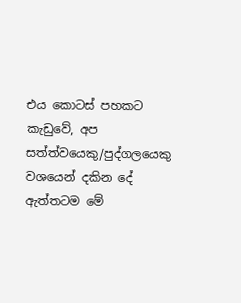එය කොටස් පහකට කැඩුවේ, අප සත්ත්වයෙකු/පුද්ගලයෙකු වශයෙන් දකින දේ ඇත්තටම මේ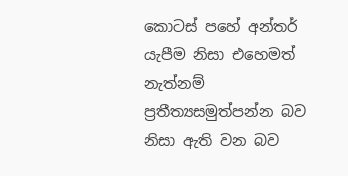කොටස් පහේ අන්තර් යැපීම නිසා එහෙමත් නැත්නම් ප්‍රතීත්‍යසමුත්පන්න බව නිසා ඇති වන බව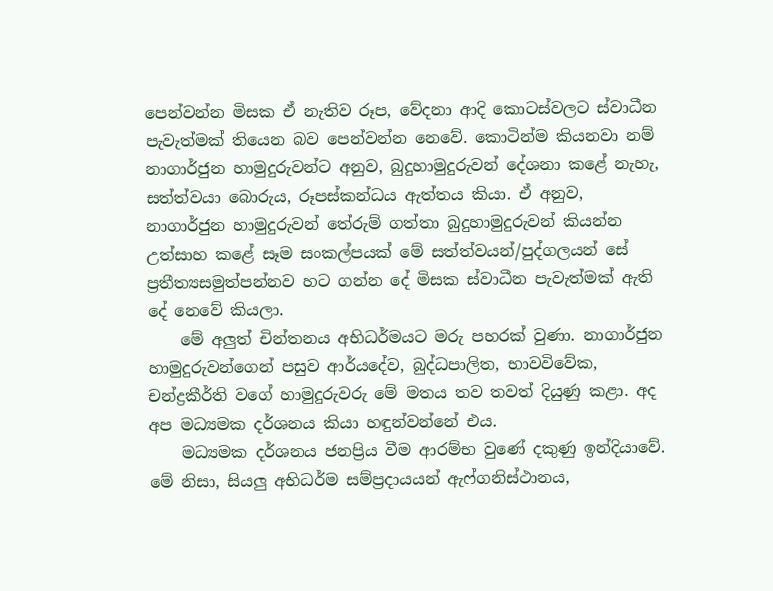පෙන්වන්න මිසක ඒ නැතිව රූප, වේදනා ආදි කොටස්වලට ස්වාධීන පැවැත්මක් තියෙන බව පෙන්වන්න නෙවේ. කොටින්ම කියනවා නම් නාගාර්ජුන හාමුදුරුවන්ට අනුව, බුදුහාමුදුරුවන් දේශනා කළේ නැහැ, සත්ත්වයා බොරුය, රූපස්කන්ධය ඇත්තය කියා. ඒ අනුව, නාගාර්ජුන හාමුදුරුවන් තේරුම් ගත්තා බුදුහාමුදුරුවන් කියන්න උත්සාහ කළේ සෑම සංකල්පයක් මේ සත්ත්වයන්/පුද්ගලයන් සේ ප්‍රතීත්‍යසමුත්පන්නව හට ගන්න දේ මිසක ස්වාධීන පැවැත්මක් ඇති දේ නෙවේ කියලා.
    මේ අලුත් චින්තනය අභිධර්මයට මරු පහරක් වුණා. නාගාර්ජුන හාමුදුරුවන්ගෙන් පසුව ආර්යදේව, බුද්ධපාලිත, භාවවිවේක, චන්ද්‍රකීර්ති වගේ හාමුදුරුවරු මේ මතය තව තවත් දියුණු කළා. අද අප මධ්‍යමක දර්ශනය කියා හඳුන්වන්නේ එය.
    මධ්‍යමක දර්ශනය ජනප්‍රිය වීම ආරම්භ වුණේ දකුණු ඉන්දියාවේ. මේ නිසා, සියලු අභිධර්ම සම්ප්‍රදායයන් ඇෆ්ගනිස්ථානය,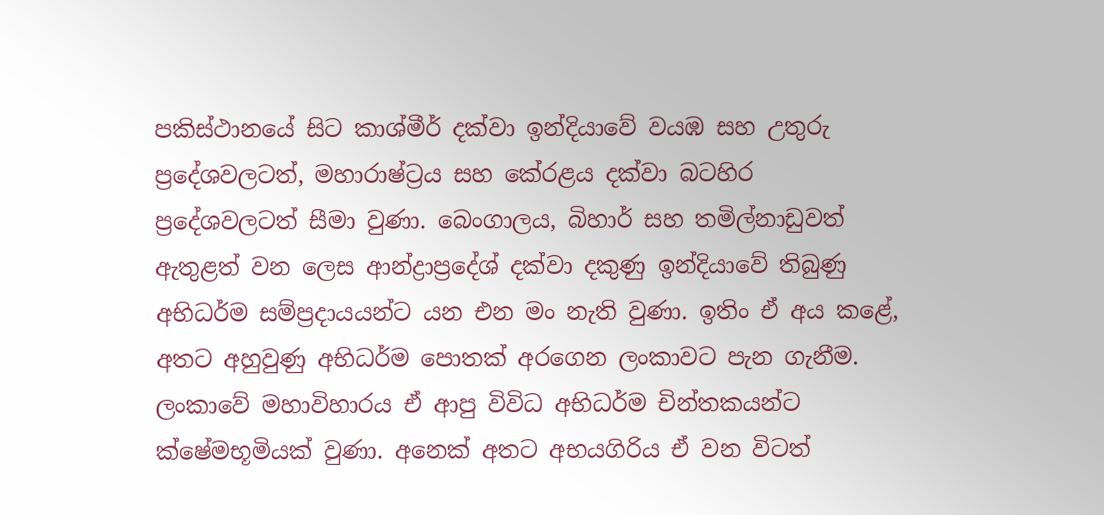පකිස්ථානයේ සිට කාශ්මීර් දක්වා ඉන්දියාවේ වයඹ සහ උතුරු ප්‍රදේශවලටත්, මහාරාෂ්‍ට්‍රය සහ කේරළය දක්වා බටහිර ප්‍රදේශවලටත් සීමා වුණා. බෙංගාලය, බිහාර් සහ තමිල්නාඩුවත් ඇතුළත් වන ලෙස ආන්ද්‍රාප්‍රදේශ් දක්වා දකුණු ඉන්දියාවේ තිබුණු අභිධර්ම සම්ප්‍රදායයන්ට යන එන මං නැති වුණා. ඉතිං ඒ අය කළේ, අතට අහුවුණු අභිධර්ම පොතක් අරගෙන ලංකාවට පැන ගැනීම. ලංකාවේ මහාවිහාරය ඒ ආපු විවිධ අභිධර්ම චින්තකයන්ට ක්ෂේමභූමියක් වුණා. අනෙක් අතට අභයගිරිය ඒ වන විටත්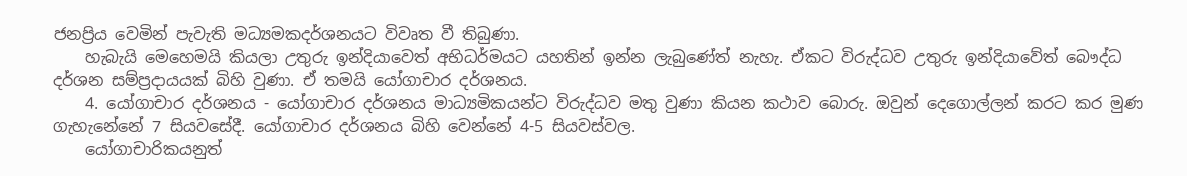ජනප්‍රිය වෙමින් පැවැති මධ්‍යමකදර්ශනයට විවෘත වී තිබුණා.
    හැබැයි මෙහෙමයි කියලා උතුරු ඉන්දියාවෙත් අභිධර්මයට යහතින් ඉන්න ලැබුණේත් නැහැ. ඒකට විරුද්ධව උතුරු ඉන්දියාවේත් බෞද්ධ දර්ශන සම්ප්‍රදායයක් බිහි වුණා. ඒ තමයි යෝගාචාර දර්ශනය.
    4. යෝගාචාර දර්ශනය - යෝගාචාර දර්ශනය මාධ්‍යමිකයන්ට විරුද්ධව මතු වුණා කියන කථාව බොරු. ඔවුන් දෙගොල්ලන් කරට කර මුණ ගැහැනේනේ 7 සියවසේදී. යෝගාචාර දර්ශනය බිහි වෙන්නේ 4-5 සියවස්වල.
    යෝගාචාරිකයනුත්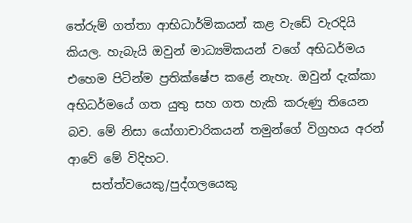තේරුම් ගත්තා ආභිධාර්මිකයන් කළ වැඩේ වැරදියි කියල. හැබැයි ඔවුන් මාධ්‍යමිකයන් වගේ අභිධර්මය එහෙම පිටින්ම ප්‍රතික්ෂේප කළේ නැහැ. ඔවුන් දැක්කා අභිධර්මයේ ගත යුතු සහ ගත හැකි කරුණු තියෙන බව. මේ නිසා යෝගාචාරිකයන් තමුන්ගේ විග්‍රහය අරන් ආවේ මේ විදිහට.
    සත්ත්වයෙකු/පුද්ගලයෙකු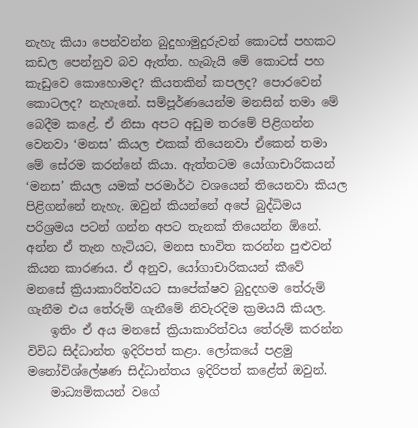නැහැ කියා පෙන්වන්න බුදුහාමුදුරුවන් කොටස් පහකට කඩල පෙන්නුව බව ඇත්ත. හැබැයි මේ කොටස් පහ කැඩුවෙ කොහොමද? කියතකින් කපලද? පොරවෙන් කොටලද? නැහැනේ. සම්පූර්ණයෙන්ම මනසින් තමා මේ බෙදීම කළේ. ඒ නිසා අපට අඩුම තරමේ පිළිගන්න වෙනවා ‘මනස’ කියල එකක් තියෙනවා ඒකෙන් තමා මේ සේරම කරන්නේ කියා. ඇත්තටම යෝගාචාරිකයන් ‘මනස’ කියල යමක් පරමාර්ථ වශයෙන් තියෙනවා කියල පිළිගන්නේ නැහැ. ඔවුන් කියන්නේ අපේ බුද්ධිමය පරිශ්‍රමය පටන් ගන්න අපට තැනක් තියෙන්න ඕනේ. අන්න ඒ තැන හැටියට, මනස භාවිත කරන්න පුළුවන් කියන කාරණය. ඒ අනුව, යෝගාචාරිකයන් කීවේ මනසේ ක්‍රියාකාරිත්වයට සාපේක්ෂව බුදුදහම තේරුම් ගැනීම එය තේරුම් ගැනීමේ නිවැරදිම ක්‍රමයයි කියල.
    ඉතිං ඒ අය මනසේ ක්‍රියාකාරිත්වය තේරුම් කරන්න විවිධ සිද්ධාන්ත ඉදිරිපත් කළා. ලෝකයේ පළමු මනෝවිශ්ලේෂණ සිද්ධාන්තය ඉදිරිපත් කළේත් ඔවුන්.
    මාධ්‍යමිකයන් වගේ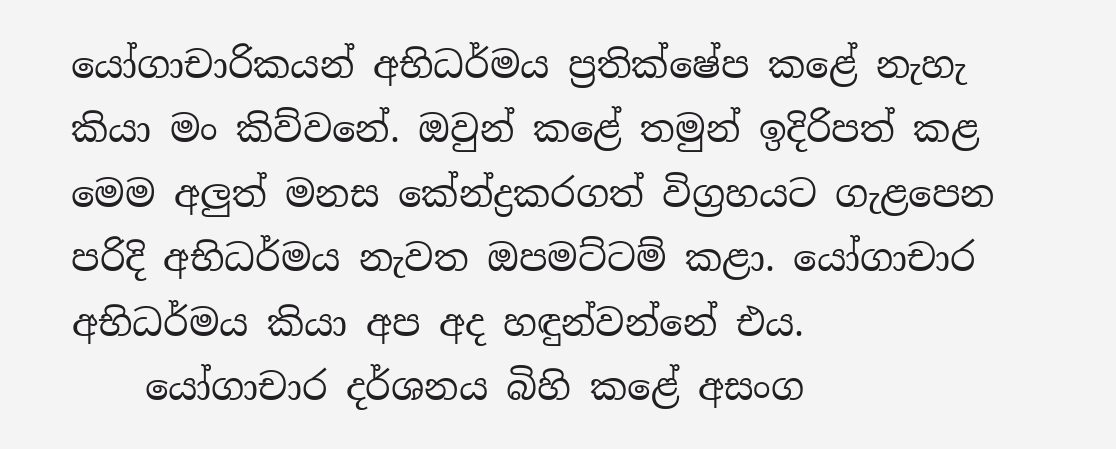යෝගාචාරිකයන් අභිධර්මය ප්‍රතික්ෂේප කළේ නැහැ කියා මං කිව්වනේ. ඔවුන් කළේ තමුන් ඉදිරිපත් කළ මෙම අලුත් මනස කේන්ද්‍රකරගත් විග්‍රහයට ගැළපෙන පරිදි අභිධර්මය නැවත ඔපමට්ටම් කළා. යෝගාචාර අභිධර්මය කියා අප අද හඳුන්වන්නේ එය.
    යෝගාචාර දර්ශනය බිහි කළේ අසංග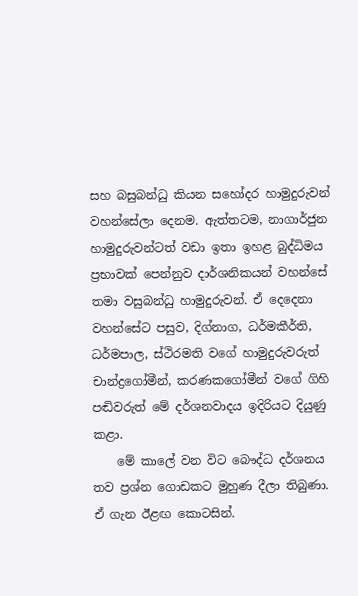සහ බසුබන්ධු කියන සහෝදර හාමුදුරුවන් වහන්සේලා දෙනම. ඇත්තටම, නාගාර්ජුන හාමුදුරුවන්ටත් වඩා ඉතා ඉහළ බුද්ධිමය ප්‍රභාවක් පෙන්නුව දාර්ශනිකයන් වහන්සේ තමා වසුබන්ධු හාමුදුරුවන්. ඒ දෙදෙනා වහන්සේට පසුව, දිග්නාග, ධර්මකීර්ති, ධර්මපාල, ස්ථිරමති වගේ හාමුදුරුවරුත් චාන්ද්‍රගෝමීන්, කරණකගෝමීන් වගේ ගිහි පඬිවරුත් මේ දර්ශනවාදය ඉදිරියට දියුණු කළා.
    මේ කාලේ වන විට බෞද්ධ දර්ශනය තව ප්‍රශ්න ගොඩකට මුහුණ දීලා තිබුණා. ඒ ගැන ඊළඟ කොටසින්.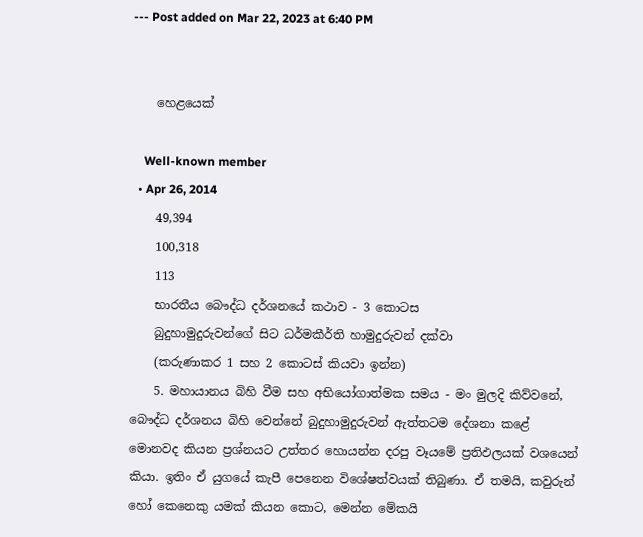--- Post added on Mar 22, 2023 at 6:40 PM


    හෙළයෙක්

    Well-known member
  • Apr 26, 2014
    49,394
    100,318
    113
    භාරතීය බෞද්ධ දර්ශනයේ කථාව - 3 කොටස
    බුදුහාමුදුරුවන්ගේ සිට ධර්මකීර්ති හාමුදුරුවන් දක්වා
    (කරුණාකර 1 සහ 2 කොටස් කියවා ඉන්න)
    5. මහායානය බිහි වීම සහ අභියෝගාත්මක සමය - මං මුලදි කිව්වනේ, බෞද්ධ දර්ශනය බිහි වෙන්නේ බුදුහාමුදුරුවන් ඇත්තටම දේශනා කළේ මොනවද කියන ප්‍රශ්නයට උත්තර හොයන්න දරපු වෑයමේ ප්‍රතිඵලයක් වශයෙන් කියා. ඉතිං ඒ යුගයේ කැපී පෙනෙන විශේෂත්වයක් තිබුණා. ඒ තමයි, කවුරුන් හෝ කෙනෙකු යමක් කියන කොට, මෙන්න මේකයි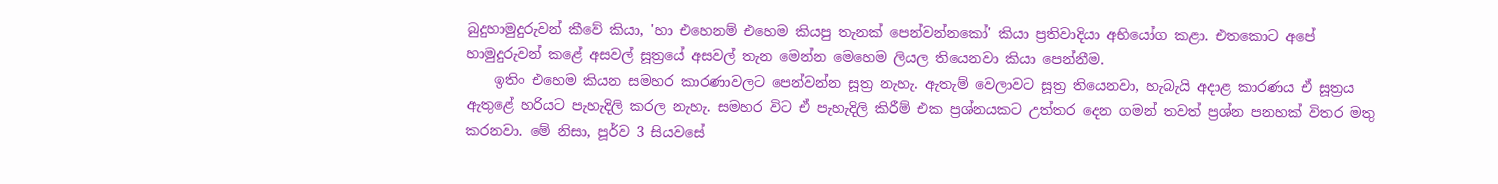බුදුහාමුදුරුවන් කීවේ කියා, 'හා එහෙනම් එහෙම කියපු තැනක් පෙන්වන්නකෝ' කියා ප්‍රතිවාදියා අභියෝග කළා. එතකොට අපේ හාමුදුරුවන් කළේ අසවල් සූත්‍රයේ අසවල් තැන මෙන්න මෙහෙම ලියල තියෙනවා කියා පෙන්නීම.
    ඉතිං එහෙම කියන සමහර කාරණාවලට පෙන්වන්න සූත්‍ර නැහැ. ඇතැම් වෙලාවට සූත්‍ර තියෙනවා, හැබැයි අදාළ කාරණය ඒ සූත්‍රය ඇතුළේ හරියට පැහැදිලි කරල නැහැ. සමහර විට ඒ පැහැදිලි කිරීම් එක ප්‍රශ්නයකට උත්තර දෙන ගමන් තවත් ප්‍රශ්න පනහක් විතර මතු කරනවා. මේ නිසා, පූර්ව 3 සියවසේ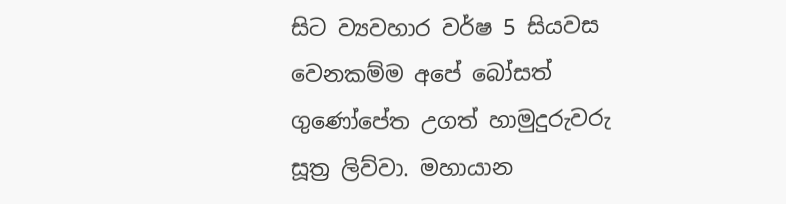සිට ව්‍යවහාර වර්ෂ 5 සියවස වෙනකම්ම අපේ බෝසත් ගුණෝපේත උගත් හාමුදුරුවරු සූත්‍ර ලිව්වා. මහායාන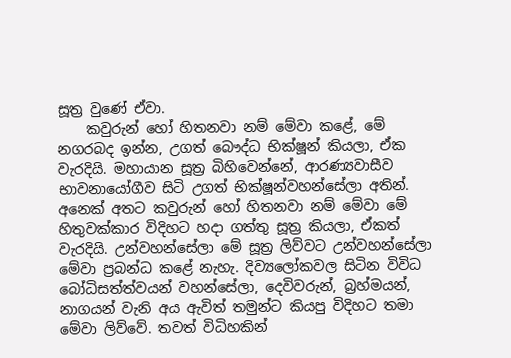සූත්‍ර වුණේ ඒවා.
    කවුරුන් හෝ හිතනවා නම් මේවා කළේ, මේ නගරබද ඉන්න, උගත් බෞද්ධ භික්ෂූන් කියලා, ඒක වැරදියි. මහායාන සූත්‍ර බිහිවෙන්නේ, ආරණ්‍යවාසීව භාවනායෝගීව සිටි උගත් භික්ෂූන්වහන්සේලා අතින්. අනෙක් අතට කවුරුන් හෝ හිතනවා නම් මේවා මේ හිතුවක්කාර විදිහට හදා ගත්තු සූත්‍ර කියලා, ඒකත් වැරදියි. උන්වහන්සේලා මේ සූත්‍ර ලිව්වට උන්වහන්සේලා මේවා ප්‍රබන්ධ කළේ නැහැ. දිව්‍යලෝකවල සිටින විවිධ බෝධිසත්ත්වයන් වහන්සේලා, දෙවිවරුන්, බ්‍රහ්මයන්, නාගයන් වැනි අය ඇවිත් තමුන්ට කියපු විදිහට තමා මේවා ලිව්වේ. තවත් විධිහකින්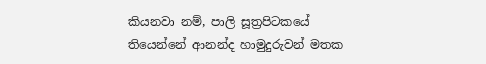කියනවා නම්, පාලි සූත්‍රපිටකයේ තියෙන්නේ ආනන්ද හාමුදුරුවන් මතක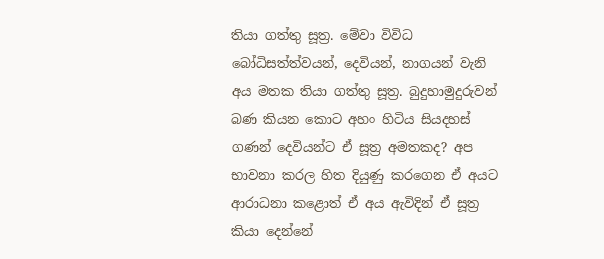තියා ගත්තු සූත්‍ර. මේවා විවිධ බෝධිසත්ත්වයන්, දෙවියන්, නාගයන් වැනි අය මතක තියා ගත්තු සූත්‍ර. බුදුහාමුදුරුවන් බණ කියන කොට අහං හිටිය සියදහස් ගණන් දෙවියන්ට ඒ සූත්‍ර අමතකද? අප භාවනා කරල හිත දියුණු කරගෙන ඒ අයට ආරාධනා කළොත් ඒ අය ඇවිදින් ඒ සූත්‍ර කියා දෙන්නේ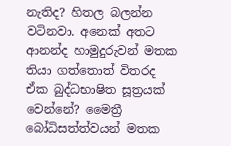නැතිද? හිතල බලන්න වටිනවා. අනෙක් අතට ආනන්ද හාමුදුරුවන් මතක තියා ගත්තොත් විතරද ඒක බුද්ධභාෂිත සූත්‍රයක් වෙන්නේ? මෛත්‍රී බෝධිසත්ත්වයන් මතක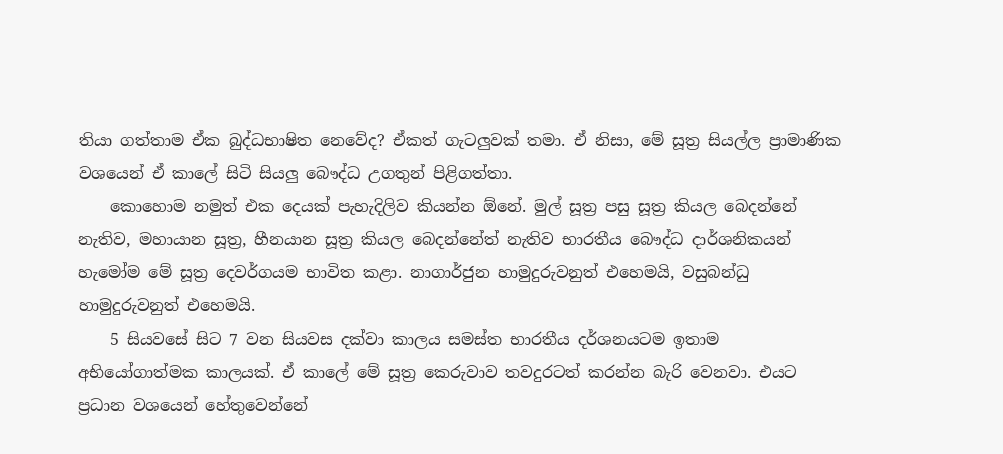තියා ගත්තාම ඒක බුද්ධභාෂිත නෙවේද? ඒකත් ගැටලුවක් තමා. ඒ නිසා, මේ සූත්‍ර සියල්ල ප්‍රාමාණික වශයෙන් ඒ කාලේ සිටි සියලු බෞද්ධ උගතුන් පිළිගත්තා.
    කොහොම නමුත් එක දෙයක් පැහැදිලිව කියන්න ඕනේ. මුල් සූත්‍ර පසු සූත්‍ර කියල බෙදන්නේ නැතිව, මහායාන සූත්‍ර, හීනයාන සූත්‍ර කියල බෙදන්නේත් නැතිව භාරතීය බෞද්ධ දාර්ශනිකයන් හැමෝම මේ සූත්‍ර දෙවර්ගයම භාවිත කළා. නාගාර්ජුන හාමුදුරුවනුත් එහෙමයි, වසුබන්ධු හාමුදුරුවනුත් එහෙමයි.
    5 සියවසේ සිට 7 වන සියවස දක්වා කාලය සමස්ත භාරතීය දර්ශනයටම ඉතාම අභියෝගාත්මක කාලයක්. ඒ කාලේ මේ සූත්‍ර කෙරුවාව තවදුරටත් කරන්න බැරි වෙනවා. එයට ප්‍රධාන වශයෙන් හේතුවෙන්නේ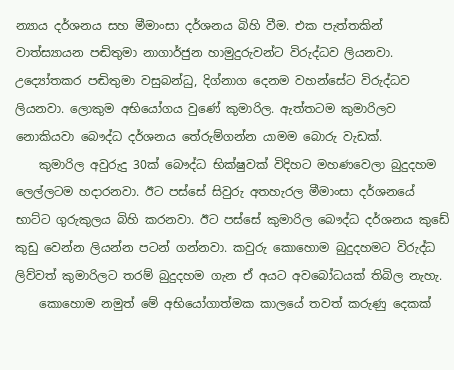න්‍යාය දර්ශනය සහ මීමාංසා දර්ශනය බිහි වීම. එක පැත්තකින් වාත්ස්‍යායන පඬිතුමා නාගාර්ජුන හාමුදුරුවන්ට විරුද්ධව ලියනවා. උද්‍යෝතකර පඬිතුමා වසුබන්ධු, දිග්නාග දෙනම වහන්සේට විරුද්ධව ලියනවා. ලොකුම අභියෝගය වුණේ කුමාරිල. ඇත්තටම කුමාරිලව නොකියවා බෞද්ධ දර්ශනය තේරුම්ගන්න යාමම බොරු වැඩක්.
    කුමාරිල අවුරුදු 30ක් බෞද්ධ භික්ෂුවක් විදිහට මහණවෙලා බුදුදහම ලෙල්ලටම හදාරනවා. ඊට පස්සේ සිවුරු අතහැරල මීමාංසා දර්ශනයේ භාට්ට ගුරුකුලය බිහි කරනවා. ඊට පස්සේ කුමාරිල බෞද්ධ දර්ශනය කුඩේ කුඩු වෙන්න ලියන්න පටන් ගන්නවා. කවුරු කොහොම බුදුදහමට විරුද්ධ ලිව්වත් කුමාරිලට තරම් බුදුදහම ගැන ඒ අයට අවබෝධයක් තිබිල නැහැ.
    කොහොම නමුත් මේ අභියෝගාත්මක කාලයේ තවත් කරුණු දෙකක්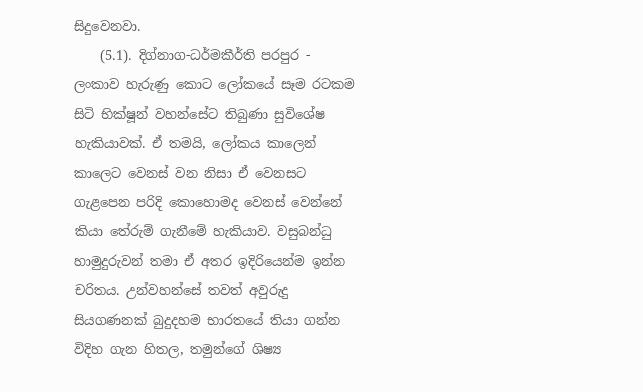සිදුවෙනවා.
    (5.1). දිග්නාග-ධර්මකීර්ති පරපුර - ලංකාව හැරුණු කොට ලෝකයේ සෑම රටකම සිටි භික්ෂූන් වහන්සේට තිබුණා සුවිශේෂ හැකියාවක්. ඒ තමයි, ලෝකය කාලෙන් කාලෙට වෙනස් වන නිසා ඒ වෙනසට ගැළපෙන පරිදි කොහොමද වෙනස් වෙන්නේ කියා තේරුම් ගැනීමේ හැකියාව. වසුබන්ධු හාමුදුරුවන් තමා ඒ අතර ඉදිරියෙන්ම ඉන්න චරිතය. උන්වහන්සේ තවත් අවුරුදු සියගණනක් බුදුදහම භාරතයේ තියා ගන්න විදිහ ගැන හිතල, තමුන්ගේ ශිෂ්‍ය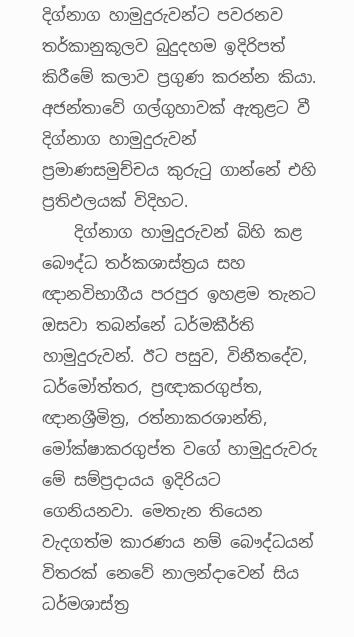දිග්නාග හාමුදුරුවන්ට පවරනව තර්කානුකූලව බුදුදහම ඉදිරිපත් කිරීමේ කලාව ප්‍රගුණ කරන්න කියා. අජන්තාවේ ගල්ගුහාවක් ඇතුළට වී දිග්නාග හාමුදුරුවන් ප්‍රමාණසමුච්චය කුරුටු ගාන්නේ එහි ප්‍රතිඵලයක් විදිහට.
    දිග්නාග හාමුදුරුවන් බිහි කළ බෞද්ධ තර්කශාස්ත්‍රය සහ ඥානවිභාගීය පරපුර ඉහළම තැනට ඔසවා තබන්නේ ධර්මකීර්ති හාමුදුරුවන්. ඊට පසුව, විනීතදේව, ධර්මෝත්තර, ප්‍රඥාකරගුප්ත, ඥානශ්‍රීමිත්‍ර, රත්නාකරශාන්ති, මෝක්ෂාකරගුප්ත වගේ හාමුදුරුවරු මේ සම්ප්‍රදායය ඉදිරියට ගෙනියනවා. මෙතැන තියෙන වැදගත්ම කාරණය නම් බෞද්ධයන් විතරක් නෙවේ නාලන්දාවෙන් සිය ධර්මශාස්ත්‍ර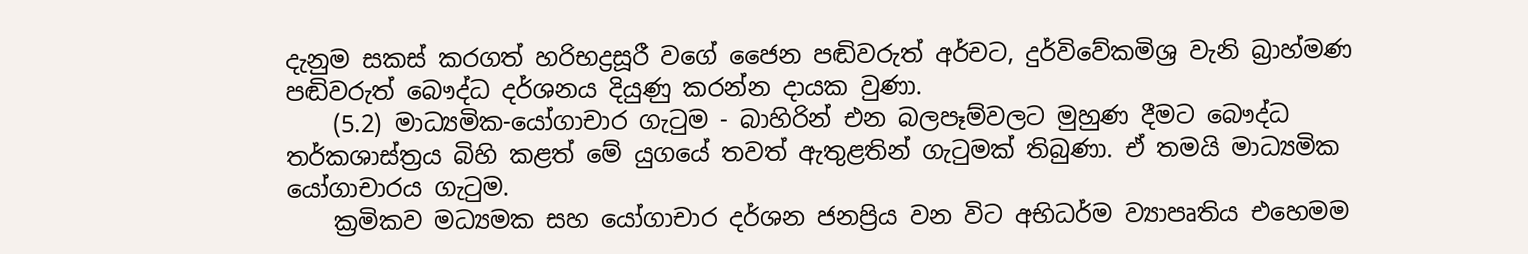දැනුම සකස් කරගත් හරිභද්‍රසූරී වගේ ජෛන පඬිවරුත් අර්චට, දුර්විවේකමිශ්‍ර වැනි බ්‍රාහ්මණ පඬිවරුත් බෞද්ධ දර්ශනය දියුණු කරන්න දායක වුණා.
    (5.2) මාධ්‍යමික-යෝගාචාර ගැටුම - බාහිරින් එන බලපෑම්වලට මුහුණ දීමට බෞද්ධ තර්කශාස්ත්‍රය බිහි කළත් මේ යුගයේ තවත් ඇතුළතින් ගැටුමක් තිබුණා. ඒ තමයි මාධ්‍යමික යෝගාචාරය ගැටුම.
    ක්‍රමිකව මධ්‍යමක සහ යෝගාචාර දර්ශන ජනප්‍රිය වන විට අභිධර්ම ව්‍යාපෘතිය එහෙමම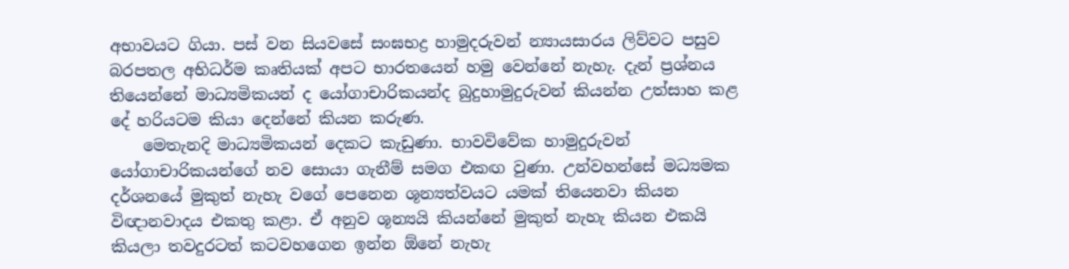අභාවයට ගියා. පස් වන සියවසේ සංඝභද්‍ර හාමුදරුවන් න්‍යායසාරය ලිව්වට පසුව බරපතල අභිධර්ම කෘතියක් අපට භාරතයෙන් හමු වෙන්නේ නැහැ. දැන් ප්‍රශ්නය තියෙන්නේ මාධ්‍යමිකයන් ද යෝගාචාරිකයන්ද බුදුහාමුදුරුවන් කියන්න උත්සාහ කළ දේ හරියටම කියා දෙන්නේ කියන කරුණ.
    මෙතැනදි මාධ්‍යමිකයන් දෙකට කැඩුණා. භාවවිවේක හාමුදුරුවන් යෝගාචාරිකයන්ගේ නව සොයා ගැනීම් සමග එකඟ වුණා. උන්වහන්සේ මධ්‍යමක දර්ශනයේ මුකුත් නැහැ වගේ පෙනෙන ශූන්‍යත්වයට යමක් තියෙනවා කියන විඥානවාදය එකතු කළා. ඒ අනුව ශූන්‍යයි කියන්නේ මුකුත් නැහැ කියන එකයි කියලා තවදුරටත් කටවහගෙන ඉන්න ඕනේ නැහැ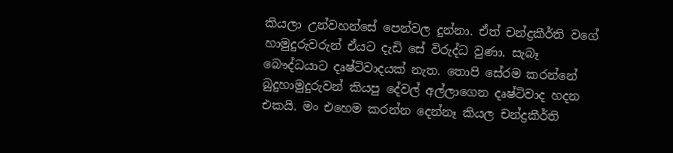කියලා උන්වහන්සේ පෙන්වල දුන්නා. ඒත් චන්ද්‍රකීර්ති වගේ හාමුදුරුවරුන් ඒයට දැඩි සේ විරුද්ධ වුණා. සැබෑ බෞද්ධයාට දෘෂ්ටිවාදයක් නැත. තොපි සේරම කරන්නේ බුදුහාමුදුරුවන් කියපු දේවල් අල්ලාගෙන දෘෂ්ටිවාද හදන එකයි. මං එහෙම කරන්න දෙන්නෑ කියල චන්ද්‍රකීර්ති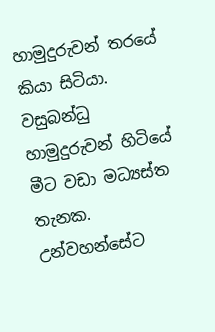හාමුදුරුවන් තරයේ කියා සිටියා. වසුබන්ධු හාමුදුරුවන් හිටියේ මීට වඩා මධ්‍යස්ත තැනක. උන්වහන්සේට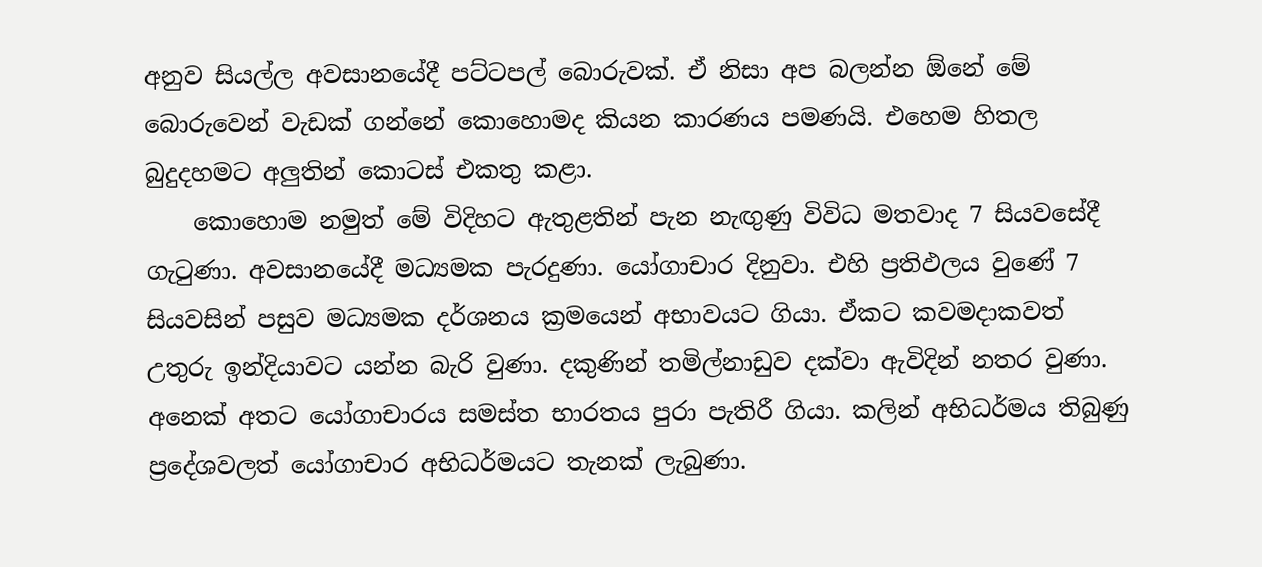අනුව සියල්ල අවසානයේදී පට්ටපල් බොරුවක්. ඒ නිසා අප බලන්න ඕනේ මේ බොරුවෙන් වැඩක් ගන්නේ කොහොමද කියන කාරණය පමණයි. එහෙම හිතල බුදුදහමට අලුතින් කොටස් එකතු කළා.
    කොහොම නමුත් මේ විදිහට ඇතුළතින් පැන නැඟුණු විවිධ මතවාද 7 සියවසේදී ගැටුණා. අවසානයේදී මධ්‍යමක පැරදුණා. යෝගාචාර දිනුවා. එහි ප්‍රතිඵලය වුණේ 7 සියවසින් පසුව මධ්‍යමක දර්ශනය ක්‍රමයෙන් අභාවයට ගියා. ඒකට කවමදාකවත් උතුරු ඉන්දියාවට යන්න බැරි වුණා. දකුණින් තමිල්නාඩුව දක්වා ඇවිදින් නතර වුණා. අනෙක් අතට යෝගාචාරය සමස්ත භාරතය පුරා පැතිරී ගියා. කලින් අභිධර්මය තිබුණු ප්‍රදේශවලත් යෝගාචාර අභිධර්මයට තැනක් ලැබුණා.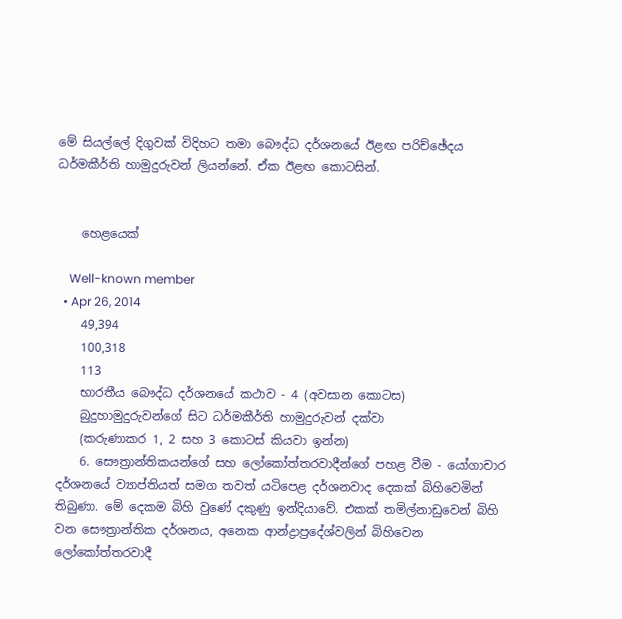මේ සියල්ලේ දිගුවක් විදිහට තමා බෞද්ධ දර්ශනයේ ඊළඟ පරිච්ඡේදය ධර්මකීර්ති හාමුදුරුවන් ලියන්නේ. ඒක ඊළඟ කොටසින්.


    හෙළයෙක්

    Well-known member
  • Apr 26, 2014
    49,394
    100,318
    113
    භාරතීය බෞද්ධ දර්ශනයේ කථාව - 4 (අවසාන කොටස)
    බුදුහාමුදුරුවන්ගේ සිට ධර්මකීර්ති හාමුදුරුවන් දක්වා
    (කරුණාකර 1, 2 සහ 3 කොටස් කියවා ඉන්න)
    6. සෞත්‍රාන්තිකයන්ගේ සහ ලෝකෝත්තරවාදීන්ගේ පහළ වීම - යෝගාචාර දර්ශනයේ ව්‍යාප්තියත් සමග තවත් යටිපෙළ දර්ශනවාද දෙකක් බිහිවෙමින් තිබුණා. මේ දෙකම බිහි වුණේ දකුණු ඉන්දියාවේ. එකක් තමිල්නාඩුවෙන් බිහි වන සෞත්‍රාන්තික දර්ශනය, අනෙක ආන්ද්‍රාප්‍රදේශ්වලින් බිහිවෙන ලෝකෝත්තරවාදී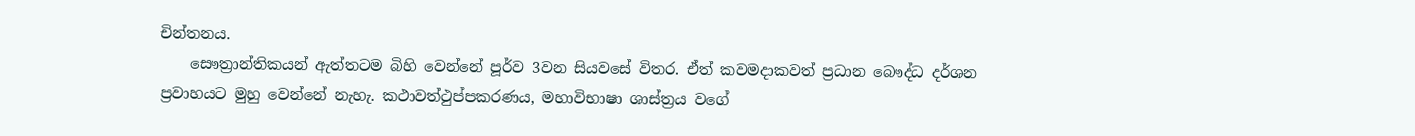චින්තනය.
    සෞත්‍රාන්තිකයන් ඇත්තටම බිහි වෙන්නේ පූර්ව 3වන සියවසේ විතර. ඒත් කවමදාකවත් ප්‍රධාන බෞද්ධ දර්ශන ප්‍රවාහයට මුහු වෙන්නේ නැහැ. කථාවත්ථුප්පකරණය, මහාවිභාෂා ශාස්ත්‍රය වගේ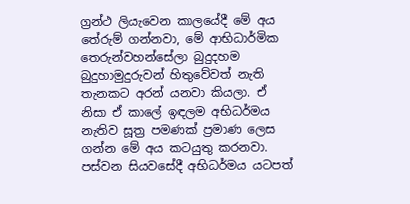ග්‍රන්ථ ලියැවෙන කාලයේදී මේ අය තේරුම් ගන්නවා, මේ ආභිධාර්මික තෙරුන්වහන්සේලා බුදුදහම බුදුහාමුදුරුවන් හිතුවේවත් නැති තැනකට අරන් යනවා කියලා. ඒ නිසා ඒ කාලේ ඉඳලම අභිධර්මය නැතිව සූත්‍ර පමණක් ප්‍රමාණ ලෙස ගන්න මේ අය කටයුතු කරනවා. පස්වන සියවසේදී අභිධර්මය යටපත්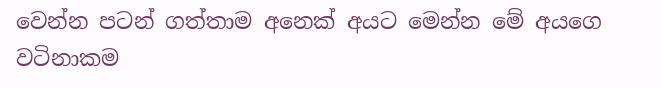වෙන්න පටන් ගත්තාම අනෙක් අයට මෙන්න මේ අයගෙ වටිනාකම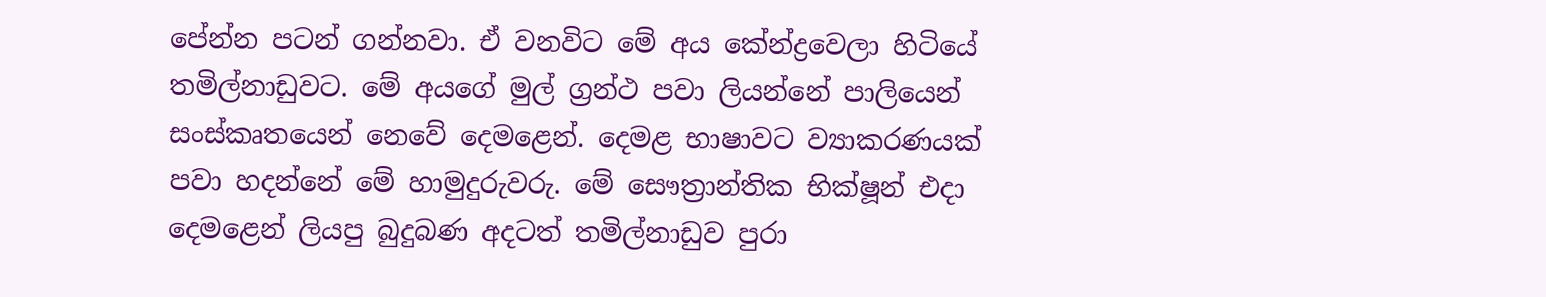පේන්න පටන් ගන්නවා. ඒ වනවිට මේ අය කේන්ද්‍රවෙලා හිටියේ තමිල්නාඩුවට. මේ අයගේ මුල් ග්‍රන්ථ පවා ලියන්නේ පාලියෙන් සංස්කෘතයෙන් නෙවේ දෙමළෙන්. දෙමළ භාෂාවට ව්‍යාකරණයක් පවා හදන්නේ මේ හාමුදුරුවරු. මේ සෞත්‍රාන්තික භික්ෂූන් එදා දෙමළෙන් ලියපු බුදුබණ අදටත් තමිල්නාඩුව පුරා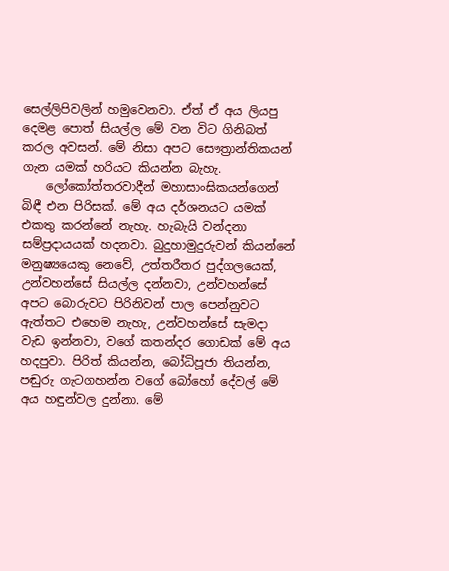සෙල්ලිපිවලින් හමුවෙනවා. ඒත් ඒ අය ලියපු දෙමළ පොත් සියල්ල මේ වන විට ගිනිබත් කරල අවසන්. මේ නිසා අපට සෞත්‍රාන්තිකයන් ගැන යමක් හරියට කියන්න බැහැ.
    ලෝකෝත්තරවාදීන් මහාසාංඝිකයන්ගෙන් බිඳී එන පිරිසක්. මේ අය දර්ශනයට යමක් එකතු කරන්නේ නැහැ. හැබැයි වන්දනා සම්ප්‍රදායයක් හදනවා. බුදුහාමුදුරුවන් කියන්නේ මනුෂ්‍යයෙකු නෙවේ, උත්තරීතර පුද්ගලයෙක්, උන්වහන්සේ සියල්ල දන්නවා, උන්වහන්සේ අපට බොරුවට පිරිනිවන් පාල පෙන්නුවට ඇත්තට එහෙම නැහැ, උන්වහන්සේ සැමදා වැඩ ඉන්නවා, වගේ කතන්දර ගොඩක් මේ අය හදපුවා. පිරිත් කියන්න, බෝධිපූජා තියන්න, පඬුරු ගැටගහන්න වගේ බෝහෝ දේවල් මේ අය හඳුන්වල දුන්නා. මේ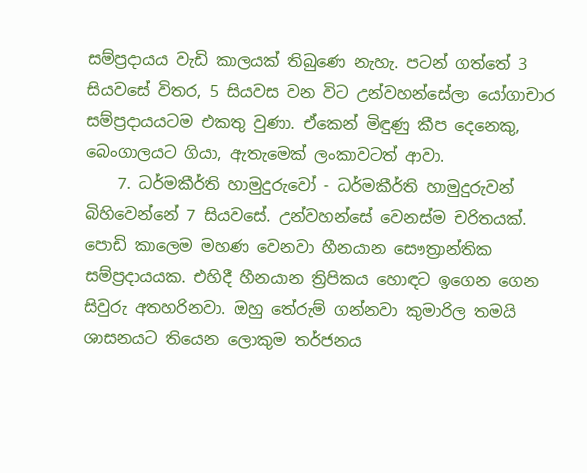සම්ප්‍රදායය වැඩි කාලයක් තිබුණෙ නැහැ. පටන් ගත්තේ 3 සියවසේ විතර, 5 සියවස වන විට උන්වහන්සේලා යෝගාචාර සම්ප්‍රදායයටම එකතු වුණා. ඒකෙන් මිඳුණු කීප දෙනෙකු, බෙංගාලයට ගියා, ඇතැමෙක් ලංකාවටත් ආවා.
    7. ධර්මකීර්ති හාමුදුරුවෝ - ධර්මකීර්ති හාමුදුරුවන් බිහිවෙන්නේ 7 සියවසේ. උන්වහන්සේ වෙනස්ම චරිතයක්. පොඩි කාලෙම මහණ වෙනවා හීනයාන සෞත්‍රාන්තික සම්ප්‍රදායයක. එහිදී හීනයාන ත්‍රිපිකය හොඳට ඉගෙන ගෙන සිවුරු අතහරිනවා. ඔහු තේරුම් ගන්නවා කුමාරිල තමයි ශාසනයට තියෙන ලොකුම තර්ජනය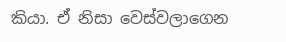කියා. ඒ නිසා වෙස්වලාගෙන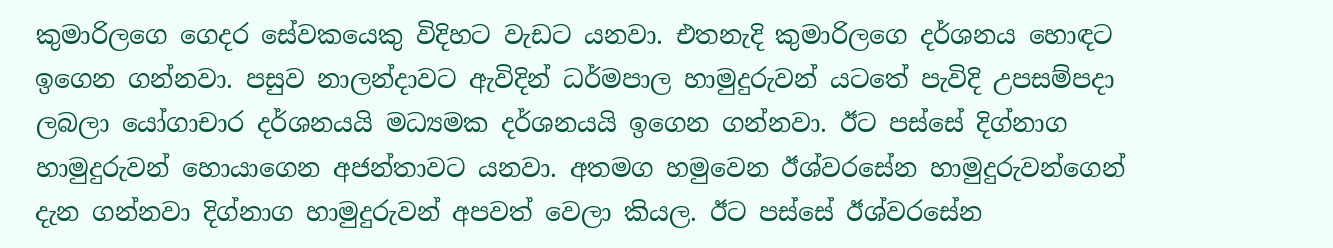කුමාරිලගෙ ගෙදර සේවකයෙකු විදිහට වැඩට යනවා. එතනැදි කුමාරිලගෙ දර්ශනය හොඳට ඉගෙන ගන්නවා. පසුව නාලන්දාවට ඇවිදින් ධර්මපාල හාමුදුරුවන් යටතේ පැවිදි උපසම්පදා ලබලා යෝගාචාර දර්ශනයයි මධ්‍යමක දර්ශනයයි ඉගෙන ගන්නවා. ඊට පස්සේ දිග්නාග හාමුදුරුවන් හොයාගෙන අජන්තාවට යනවා. අතමග හමුවෙන ඊශ්වරසේන හාමුදුරුවන්ගෙන් දැන ගන්නවා දිග්නාග හාමුදුරුවන් අපවත් වෙලා කියල. ඊට පස්සේ ඊශ්වරසේන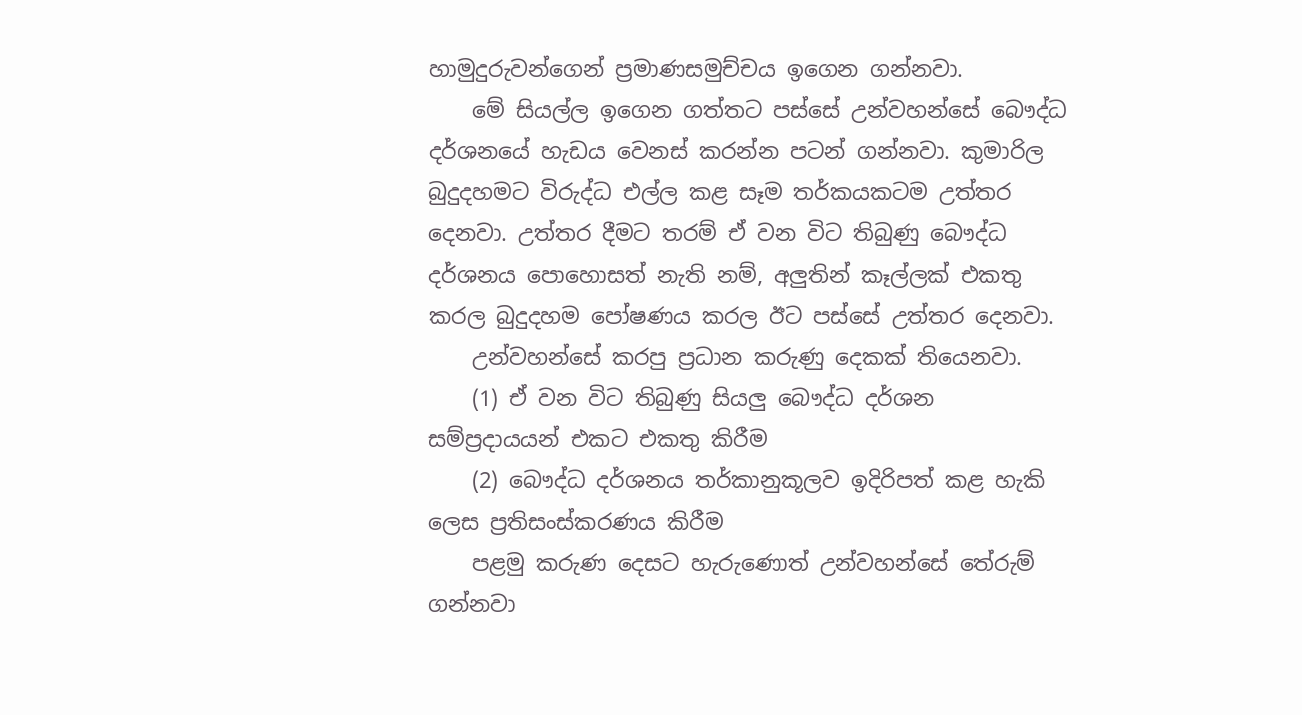හාමුදුරුවන්ගෙන් ප්‍රමාණසමුච්චය ඉගෙන ගන්නවා.
    මේ සියල්ල ඉගෙන ගත්තට පස්සේ උන්වහන්සේ බෞද්ධ දර්ශනයේ හැඩය වෙනස් කරන්න පටන් ගන්නවා. කුමාරිල බුදුදහමට විරුද්ධ එල්ල කළ සෑම තර්කයකටම උත්තර දෙනවා. උත්තර දීමට තරම් ඒ වන විට තිබුණු බෞද්ධ දර්ශනය පොහොසත් නැති නම්, අලුතින් කෑල්ලක් එකතු කරල බුදුදහම පෝෂණය කරල ඊට පස්සේ උත්තර දෙනවා.
    උන්වහන්සේ කරපු ප්‍රධාන කරුණු දෙකක් තියෙනවා.
    (1) ඒ වන විට තිබුණු සියලු බෞද්ධ දර්ශන සම්ප්‍රදායයන් එකට එකතු කිරීම
    (2) බෞද්ධ දර්ශනය තර්කානුකූලව ඉදිරිපත් කළ හැකි ලෙස ප්‍රතිසංස්කරණය කිරීම
    පළමු කරුණ දෙසට හැරුණොත් උන්වහන්සේ තේරුම් ගන්නවා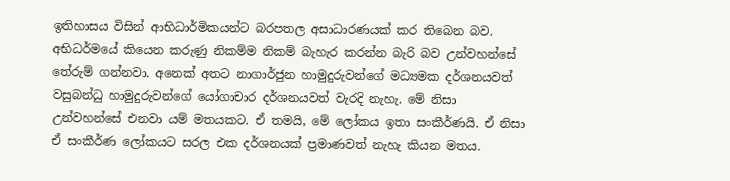ඉතිහාසය විසින් ආභිධාර්මිකයන්ට බරපතල අසාධාරණයක් කර තිබෙන බව. අභිධර්මයේ කියෙන කරුණු නිකම්ම නිකම් බැහැර කරන්න බැරි බව උන්වහන්සේ තේරුම් ගන්නවා. අනෙක් අතට නාගාර්ජුන හාමුදුරුවන්ගේ මධ්‍යමක දර්ශනයවත් වසුබන්ධු හාමුදුරුවන්ගේ යෝගාචාර දර්ශනයවත් වැරදි නැහැ. මේ නිසා උන්වහන්සේ එනවා යම් මතයකට. ඒ තමයි, මේ ලෝකය ඉතා සංකීර්ණයි. ඒ නිසා ඒ සංකීර්ණ ලෝකයට සරල එක දර්ශනයක් ප්‍රමාණවත් නැහැ කියන මතය.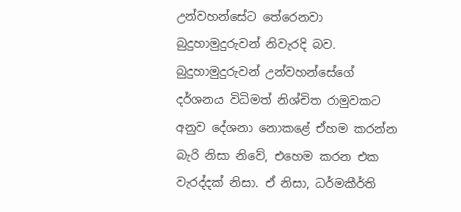උන්වහන්සේට තේරෙනවා බුදුහාමුදුරුවන් නිවැරදි බව. බුදුහාමුදුරුවන් උන්වහන්සේගේ දර්ශනය විධිමත් නිශ්චිත රාමුවකට අනුව දේශනා නොකළේ ඒහම කරන්න බැරි නිසා නිවේ, එහෙම කරන එක වැරද්දක් නිසා. ඒ නිසා, ධර්මකීර්ති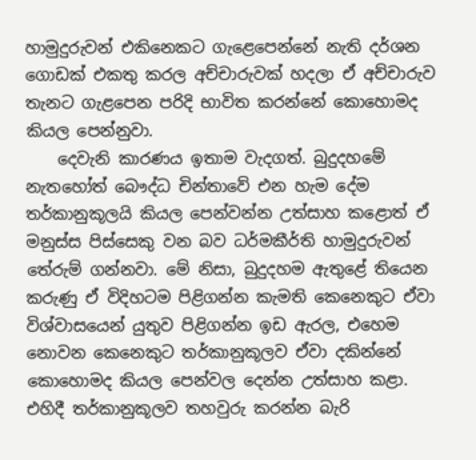හාමුදුරුවන් එකිනෙකට ගැළෙපෙන්නේ නැති දර්ශන ගොඩක් එකතු කරල අච්චාරුවක් හදලා ඒ අච්චාරුව තැනට ගැළපෙන පරිදි භාවිත කරන්නේ කොහොමද කියල පෙන්නුවා.
    දෙවැනි කාරණය ඉතාම වැදගත්. බුදුදහමේ නැතහෝත් බෞද්ධ චින්තාවේ එන හැම දේම තර්කානුකූලයි කියල පෙන්වන්න උත්සාහ කළොත් ඒ මනුස්ස පිස්සෙකු වන බව ධර්මකීර්ති හාමුදුරුවන් තේරුම් ගන්නවා. මේ නිසා, බුදුදහම ඇතුළේ තියෙන කරුණු ඒ විදිහටම පිළිගන්න කැමති කෙනෙකුට ඒවා විශ්වාසයෙන් යුතුව පිළිගන්න ඉඩ ඇරල, එහෙම නොවන කෙනෙකුට තර්කානුකූලව ඒවා දකින්නේ කොහොමද කියල පෙන්වල දෙන්න උත්සාහ කළා. එහිදී තර්කානුකූලව තහවුරු කරන්න බැරි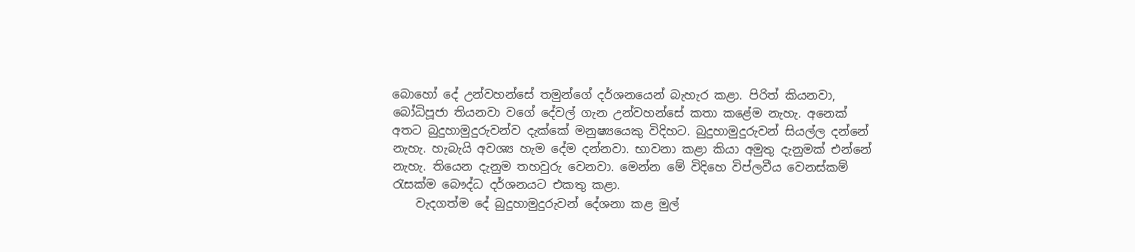බොහෝ දේ උන්වහන්සේ තමුන්ගේ දර්ශනයෙන් බැහැර කළා. පිරිත් කියනවා, බෝධිපූජා තියනවා වගේ දේවල් ගැන උන්වහන්සේ කතා කළේම නැහැ. අනෙක් අතට බුදුහාමුදුරුවන්ව දැක්කේ මනුෂ්‍යයෙකු විදිහට. බුදුහාමුදුරුවන් සියල්ල දන්නේ නැහැ. හැබැයි අවශ්‍ය හැම දේම දන්නවා. භාවනා කළා කියා අමුතු දැනුමක් එන්නේ නැහැ. තියෙන දැනුම තහවුරු වෙනවා. මෙන්න මේ විදිහෙ විප්ලවීය වෙනස්කම් රැසක්ම බෞද්ධ දර්ශනයට එකතු කළා.
    වැදගත්ම දේ බුදුහාමුදුරුවන් දේශනා කළ මුල්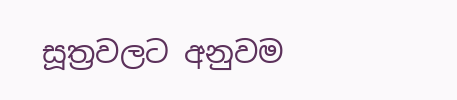සූත්‍රවලට අනුවම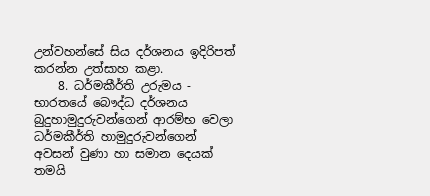උන්වහන්සේ සිය දර්ශනය ඉදිරිපත් කරන්න උත්සාහ කළා.
    8. ධර්මකීර්ති උරුමය - භාරතයේ බෞද්ධ දර්ශනය බුදුහාමුදුරුවන්ගෙන් ආරම්භ වෙලා ධර්මකීර්ති හාමුදුරුවන්ගෙන් අවසන් වුණා හා සමාන දෙයක් තමයි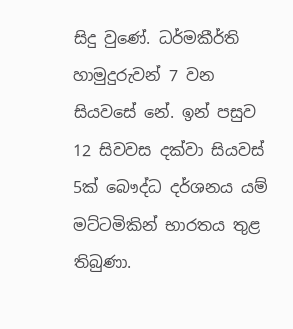සිදු වුණේ. ධර්මකීර්ති හාමුදුරුවන් 7 වන සියවසේ නේ. ඉන් පසුව 12 සිවවස දක්වා සියවස් 5ක් බෞද්ධ දර්ශනය යම් මට්ටමිකින් භාරතය තුළ තිබුණා.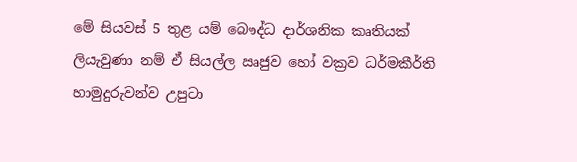මේ සියවස් 5 තුළ යම් බෞද්ධ දාර්ශනික කෘතියක් ලියැවුණා නම් ඒ සියල්ල ඍජුව හෝ වක්‍රව ධර්මකීර්ති හාමුදුරුවන්ව උපුටා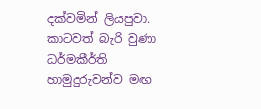දක්වමින් ලියපුවා. කාටවත් බැරි වුණා ධර්මකීර්ති හාමුදුරුවන්ව මඟ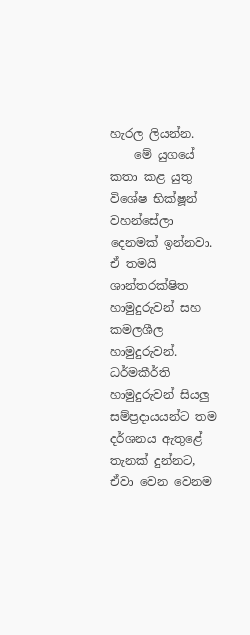හැරල ලියන්න.
    මේ යුගයේ කතා කළ යුතු විශේෂ භික්ෂූන් වහන්සේලා දෙනමක් ඉන්නවා. ඒ තමයි ශාන්තරක්ෂිත හාමුදුරුවන් සහ කමලශීල හාමුදුරුවන්. ධර්මකීර්ති හාමුදුරුවන් සියලු සම්ප්‍රදායයන්ට තම දර්ශනය ඇතුළේ තැනක් දුන්නට, ඒවා වෙන වෙනම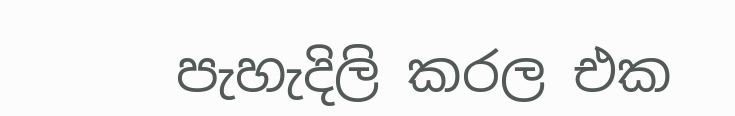පැහැදිලි කරල එක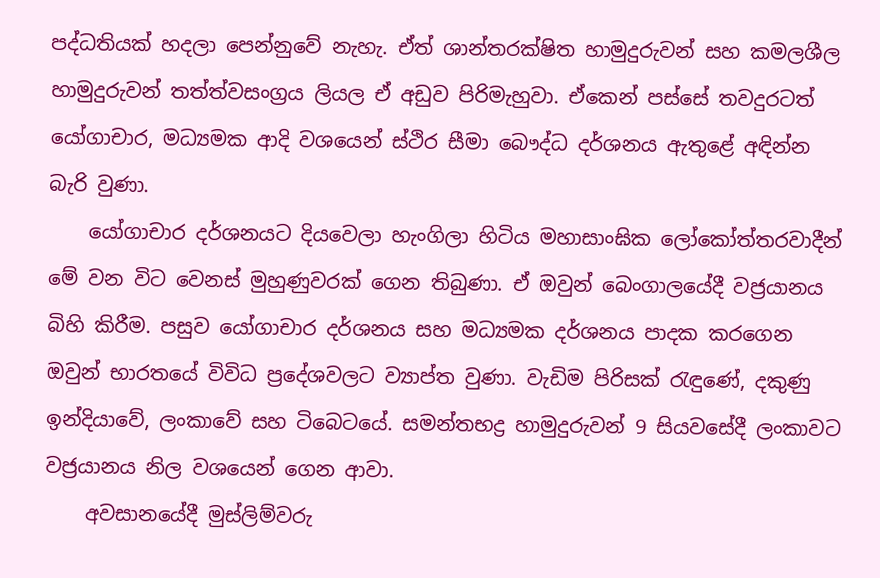පද්ධතියක් හදලා පෙන්නුවේ නැහැ. ඒත් ශාන්තරක්ෂිත හාමුදුරුවන් සහ කමලශීල හාමුදුරුවන් තත්ත්වසංග්‍රය ලියල ඒ අඩුව පිරිමැහුවා. ඒකෙන් පස්සේ තවදුරටත් යෝගාචාර, මධ්‍යමක ආදි වශයෙන් ස්ථිර සීමා බෞද්ධ දර්ශනය ඇතුළේ අඳින්න බැරි වුණා.
    යෝගාචාර දර්ශනයට දියවෙලා හැංගිලා හිටිය මහාසාංඝික ලෝකෝත්තරවාදීන් මේ වන විට වෙනස් මුහුණුවරක් ගෙන තිබුණා. ඒ ඔවුන් බෙංගාලයේදී වජ්‍රයානය බිහි කිරීම. පසුව යෝගාචාර දර්ශනය සහ මධ්‍යමක දර්ශනය පාදක කරගෙන ඔවුන් භාරතයේ විවිධ ප්‍රදේශවලට ව්‍යාප්ත වුණා. වැඩිම පිරිසක් රැඳුණේ, දකුණු ඉන්දියාවේ, ලංකාවේ සහ ටිබෙටයේ. සමන්තභද්‍ර හාමුදුරුවන් 9 සියවසේදී ලංකාවට වජ්‍රයානය නිල වශයෙන් ගෙන ආවා.
    අවසානයේදී මුස්ලිම්වරු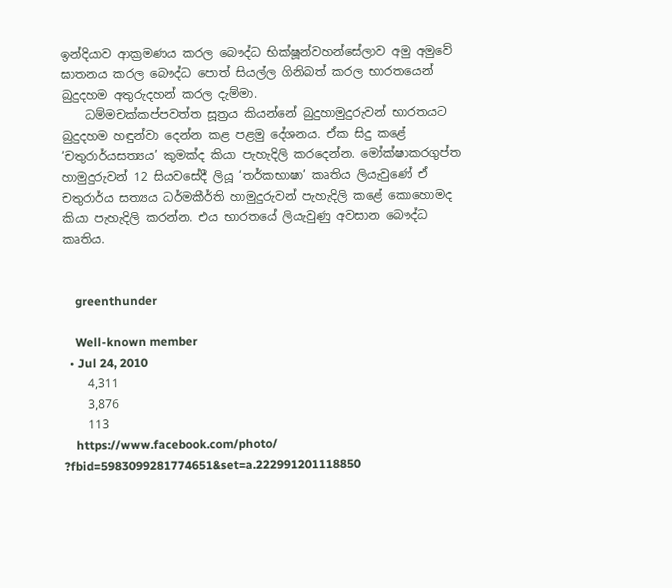ඉන්දියාව ආක්‍රමණය කරල බෞද්ධ භික්ෂූන්වහන්සේලාව අමු අමුවේ ඝාතනය කරල බෞද්ධ පොත් සියල්ල ගිනිබත් කරල භාරතයෙන් බුදුදහම අතුරුදහන් කරල දැම්මා.
    ධම්මචක්කප්පවත්ත සූත්‍රය කියන්නේ බුදුහාමුදුරුවන් භාරතයට බුදුදහම හඳුන්වා දෙන්න කළ පළමු දේශනය. ඒක සිදු කළේ ‘චතුරාර්යසත්‍යය’ කුමක්ද කියා පැහැදිලි කරදෙන්න. මෝක්ෂාකරගුප්ත හාමුදුරුවන් 12 සියවසේදී ලියූ ‘තර්කභාෂා’ කෘතිය ලියැවුණේ ඒ චතුරාර්ය සත්‍යය ධර්මකීර්ති හාමුදුරුවන් පැහැදිලි කළේ කොහොමද කියා පැහැදිලි කරන්න. එය භාරතයේ ලියැවුණු අවසාන බෞද්ධ කෘතිය.


    greenthunder

    Well-known member
  • Jul 24, 2010
    4,311
    3,876
    113
    https://www.facebook.com/photo/ ?fbid=5983099281774651&set=a.222991201118850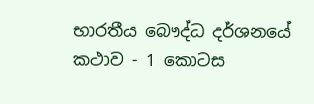භාරතීය බෞද්ධ දර්ශනයේ කථාව - 1 කොටස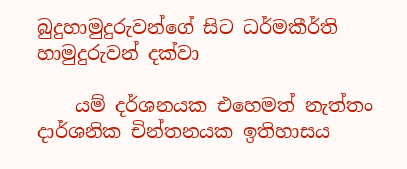බුදුහාමුදුරුවන්ගේ සිට ධර්මකීර්ති හාමුදුරුවන් දක්වා

    යම් දර්ශනයක එහෙමත් නැත්තං දාර්ශනික චින්තනයක ඉතිහාසය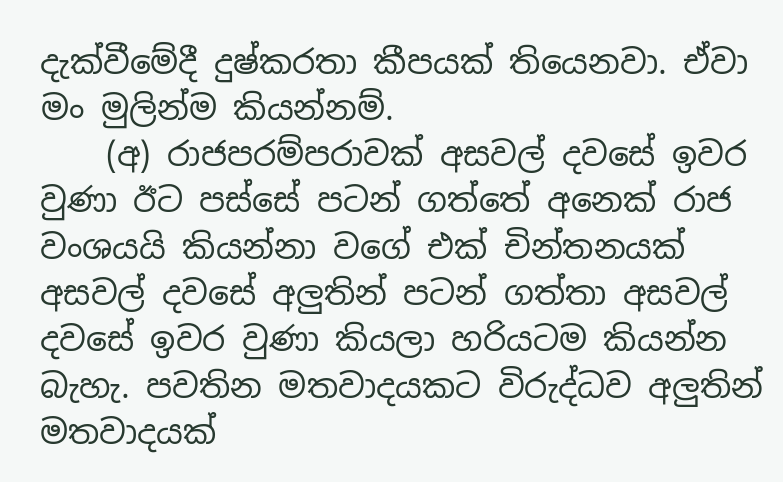දැක්වීමේදී දුෂ්කරතා කීපයක් තියෙනවා. ඒවා මං මුලින්ම කියන්නම්.
    (අ) රාජපරම්පරාවක් අසවල් දවසේ ඉවර වුණා ඊට පස්සේ පටන් ගත්තේ අනෙක් රාජ වංශයයි කියන්නා වගේ එක් චින්තනයක් අසවල් දවසේ අලුතින් පටන් ගත්තා අසවල් දවසේ ඉවර වුණා කියලා හරියටම කියන්න බැහැ. පවතින මතවාදයකට විරුද්ධව අලුතින් මතවාදයක්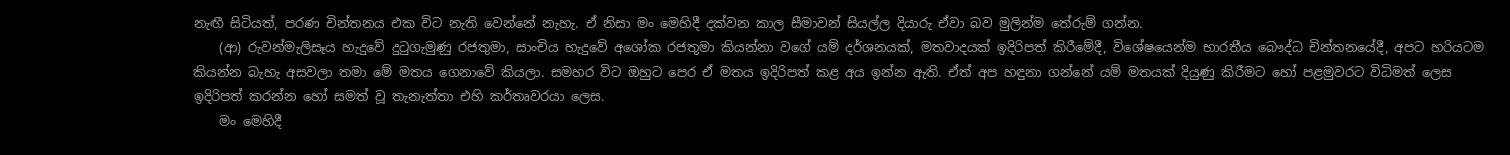නැඟී සිටියත්, පරණ චින්තනය එක විට නැති වෙන්නේ නැහැ. ඒ නිසා මං මෙහිදී දක්වන කාල සීමාවන් සියල්ල දියාරු ඒවා බව මුලින්ම තේරුම් ගන්න.
    (ආ) රුවන්මැලිසෑය හැදුවේ දුටුගැමුණු රජතුමා, සාංචිය හැදුවේ අශෝක රජතුමා කියන්නා වගේ යම් දර්ශනයක්, මතවාදයක් ඉදිරිපත් කිරීමේදී, විශේෂයෙන්ම භාරතීය බෞද්ධ චින්තනයේදී, අපට හරියටම කියන්න බැහැ අසවලා තමා මේ මතය ගෙනාවේ කියලා. සමහර විට ඔහුට පෙර ඒ මතය ඉදිරිපත් කළ අය ඉන්න ඇති. ඒත් අප හඳුනා ගන්නේ යම් මතයක් දියුණු කිරීමට හෝ පළමුවරට විධිමත් ලෙස ඉදිරිපත් කරන්න හෝ සමත් වූ තැනැත්තා එහි කර්තෘවරයා ලෙස.
    මං මෙහිදී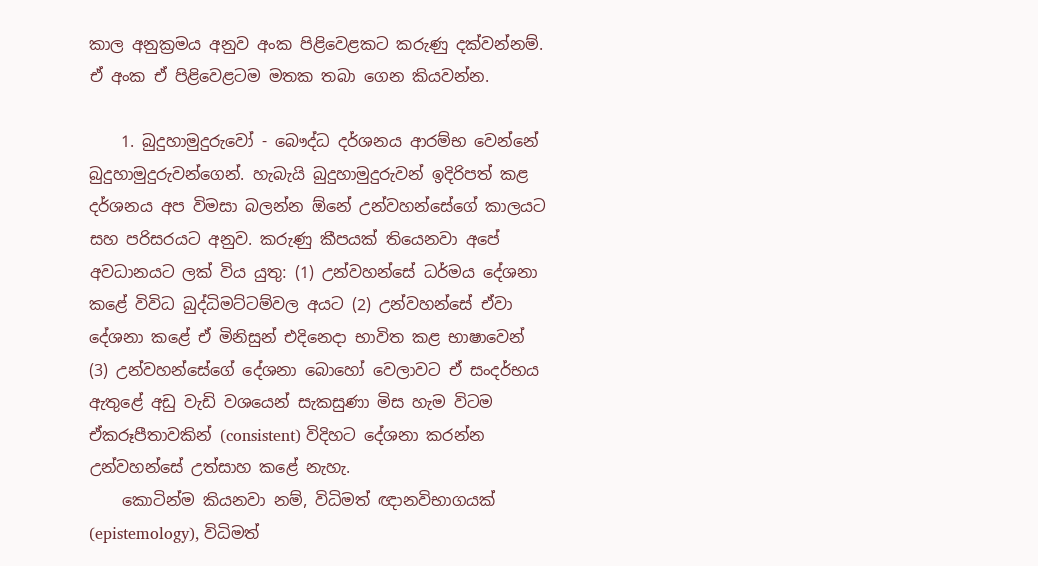කාල අනුක්‍රමය අනුව අංක පිළිවෙළකට කරුණු දක්වන්නම්. ඒ අංක ඒ පිළිවෙළටම මතක තබා ගෙන කියවන්න.

    1. බුදුහාමුදුරුවෝ - බෞද්ධ දර්ශනය ආරම්භ වෙන්නේ බුදුහාමුදුරුවන්ගෙන්. හැබැයි බුදුහාමුදුරුවන් ඉදිරිපත් කළ දර්ශනය අප විමසා බලන්න ඕනේ උන්වහන්සේගේ කාලයට සහ පරිසරයට අනුව. කරුණු කීපයක් තියෙනවා අපේ අවධානයට ලක් විය යුතු: (1) උන්වහන්සේ ධර්මය දේශනා කළේ විවිධ බුද්ධිමට්ටම්වල අයට (2) උන්වහන්සේ ඒවා දේශනා කළේ ඒ මිනිසුන් එදිනෙදා භාවිත කළ භාෂාවෙන් (3) උන්වහන්සේගේ දේශනා බොහෝ වෙලාවට ඒ සංදර්භය ඇතුළේ අඩු වැඩි වශයෙන් සැකසුණා මිස හැම විටම ඒකරූපීතාවකින් (consistent) විදිහට දේශනා කරන්න උන්වහන්සේ උත්සාහ කළේ නැහැ.
    කොටින්ම කියනවා නම්, විධිමත් ඥානවිභාගයක් (epistemology), විධිමත්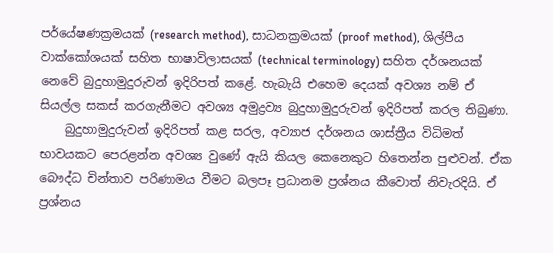පර්යේෂණක්‍රමයක් (research method), සාධනක්‍රමයක් (proof method), ශිල්පීය වාක්කෝශයක් සහිත භාෂාවිලාසයක් (technical terminology) සහිත දර්ශනයක් නෙවේ බුදුහාමුදුරුවන් ඉදිරිපත් කළේ. හැබැයි එහෙම දෙයක් අවශ්‍ය නම් ඒ සියල්ල සකස් කරගැනීමට අවශ්‍ය අමුද්‍රව්‍ය බුදුහාමුදුරුවන් ඉදිරිපත් කරල තිබුණා.
    බුදුහාමුදුරුවන් ඉදිරිපත් කළ සරල, අව්‍යාජ දර්ශනය ශාස්ත්‍රීය විධිමත් භාවයකට පෙරළන්න අවශ්‍ය වුණේ ඇයි කියල කෙනෙකුට හිතෙන්න පුළුවන්. ඒක බෞද්ධ චින්තාව පරිණාමය වීමට බලපෑ ප්‍රධානම ප්‍රශ්නය කීවොත් නිවැරදියි. ඒ ප්‍රශ්නය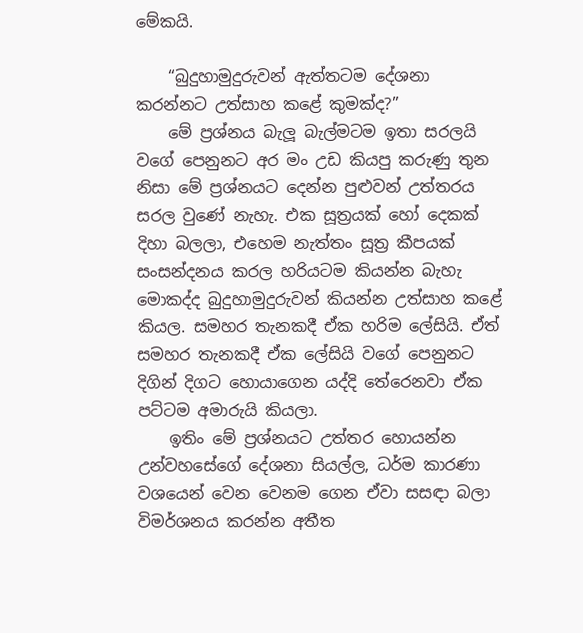මේකයි.

    “බුදුහාමුදුරුවන් ඇත්තටම දේශනා කරන්නට උත්සාහ කළේ කුමක්ද?”
    මේ ප්‍රශ්නය බැලූ බැල්මටම ඉතා සරලයි වගේ පෙනුනට අර මං උඩ කියපු කරුණු තුන නිසා මේ ප්‍රශ්නයට දෙන්න පුළුවන් උත්තරය සරල වුණේ නැහැ. එක සූත්‍රයක් හෝ දෙකක් දිහා බලලා, එහෙම නැත්තං සූත්‍ර කීපයක් සංසන්දනය කරල හරියටම කියන්න බැහැ මොකද්ද බුදුහාමුදුරුවන් කියන්න උත්සාහ කළේ කියල. සමහර තැනකදී ඒක හරිම ලේසියි. ඒත් සමහර තැනකදී ඒක ලේසියි වගේ පෙනුනට දිගින් දිගට හොයාගෙන යද්දි තේරෙනවා ඒක පට්ටම අමාරුයි කියලා.
    ඉතිං මේ ප්‍රශ්නයට උත්තර හොයන්න උන්වහසේගේ දේශනා සියල්ල, ධර්ම කාරණා වශයෙන් වෙන වෙනම ගෙන ඒවා සසඳා බලා විමර්ශනය කරන්න අතීත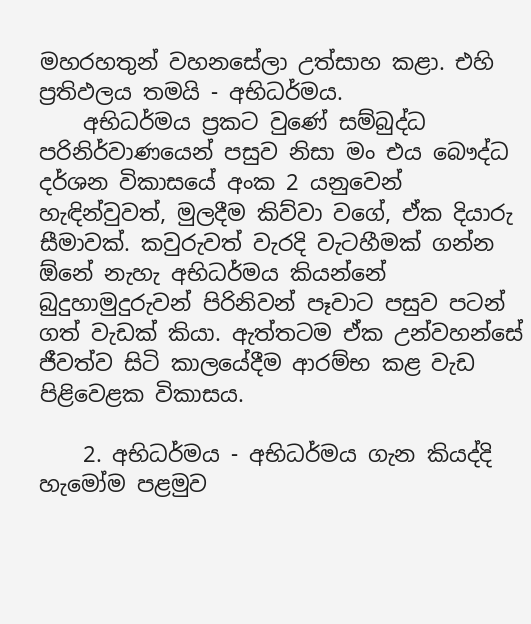මහරහතුන් වහනසේලා උත්සාහ කළා. එහි ප්‍රතිඵලය තමයි - අභිධර්මය.
    අභිධර්මය ප්‍රකට වුණේ සම්බුද්ධ පරිනිර්වාණයෙන් පසුව නිසා මං එය බෞද්ධ දර්ශන විකාසයේ අංක 2 යනුවෙන් හැඳින්වුවත්, මුලදීම කිව්වා වගේ, ඒක දියාරු සීමාවක්. කවුරුවත් වැරදි වැටහීමක් ගන්න ඕනේ නැහැ අභිධර්මය කියන්නේ බුදුහාමුදුරුවන් පිරිනිවන් පෑවාට පසුව පටන් ගත් වැඩක් කියා. ඇත්තටම ඒක උන්වහන්සේ ජීවත්ව සිටි කාලයේදීම ආරම්භ කළ වැඩ පිළිවෙළක විකාසය.

    2. අභිධර්මය - අභිධර්මය ගැන කියද්දි හැමෝම පළමුව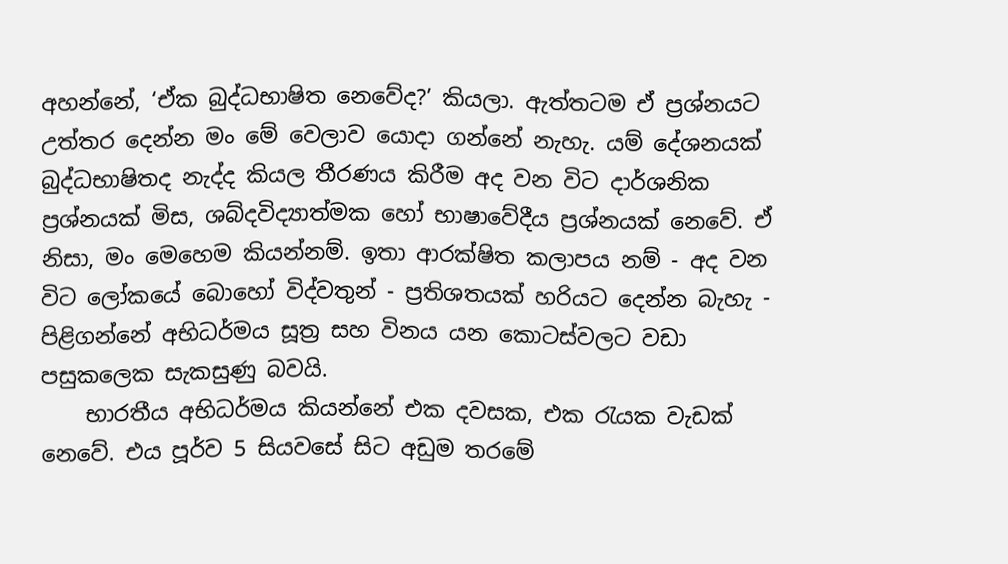අහන්නේ, ‘ඒක බුද්ධභාෂිත නෙවේද?’ කියලා. ඇත්තටම ඒ ප්‍රශ්නයට උත්තර දෙන්න මං මේ වෙලාව යොදා ගන්නේ නැහැ. යම් දේශනයක් බුද්ධභාෂිතද නැද්ද කියල තීරණය කිරීම අද වන විට දාර්ශනික ප්‍රශ්නයක් මිස, ශබ්දවිද්‍යාත්මක හෝ භාෂාවේදීය ප්‍රශ්නයක් නෙවේ. ඒ නිසා, මං මෙහෙම කියන්නම්. ඉතා ආරක්ෂිත කලාපය නම් - අද වන විට ලෝකයේ බොහෝ විද්වතුන් - ප්‍රතිශතයක් හරියට දෙන්න බැහැ - පිළිගන්නේ අභිධර්මය සූත්‍ර සහ විනය යන කොටස්වලට වඩා පසුකලෙක සැකසුණු බවයි.
    භාරතීය අභිධර්මය කියන්නේ එක දවසක, එක රැයක වැඩක් නෙවේ. එය පූර්ව 5 සියවසේ සිට අඩුම තරමේ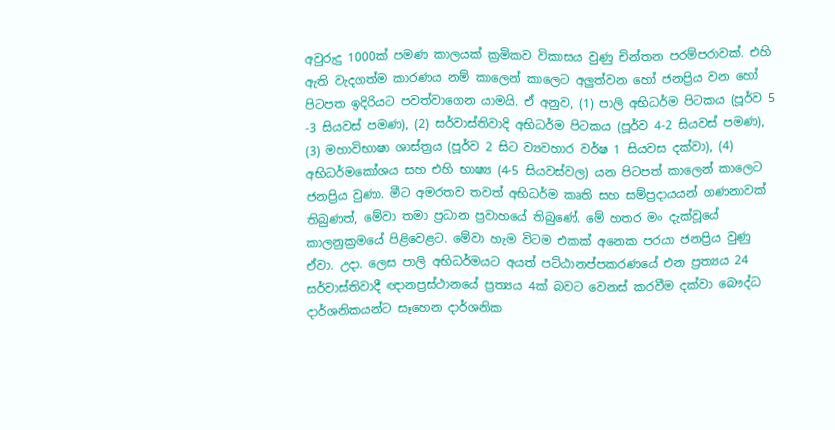අවුරුදු 1000ක් පමණ කාලයක් ක්‍රමිකව විකාසය වුණු චින්තන පරම්පරාවක්. එහි ඇති වැදගත්ම කාරණය නම් කාලෙන් කාලෙට අලුත්වන හෝ ජනප්‍රිය වන හෝ පිටපත ඉදිරියට පවත්වාගෙන යාමයි. ඒ අනුව, (1) පාලි අභිධර්ම පිටකය (පූර්ව 5 -3 සියවස් පමණ), (2) සර්වාස්තිවාදි අභිධර්ම පිටකය (පූර්ව 4-2 සියවස් පමණ), (3) මහාවිභාෂා ශාස්ත්‍රය (පූර්ව 2 සිට ව්‍යවහාර වර්ෂ 1 සියවස දක්වා), (4) අභිධර්මකෝශය සහ එහි භාෂ්‍ය (4-5 සියවස්වල) යන පිටපත් කාලෙන් කාලෙට ජනප්‍රිය වුණා. මීට අමරතව තවත් අභිධර්ම කෘති සහ සම්ප්‍රදායයන් ගණනාවක් තිබුණත්, මේවා තමා ප්‍රධාන ප්‍රවාහයේ තිබුණේ. මේ හතර මං දැක්වූයේ කාලනුක්‍රමයේ පිළිවෙළට. මේවා හැම විටම එකක් අනෙක පරයා ජනප්‍රිය වුණු ඒවා. උදා. ලෙස පාලි අභිධර්මයට අයත් පට්ඨානප්පකරණයේ එන ප්‍රත්‍යය 24 සර්වාස්තිවාදී ඥානප්‍රස්ථානයේ ප්‍රත්‍යය 4ක් බවට වෙනස් කරවීම දක්වා බෞද්ධ දාර්ශනිකයන්ට සෑහෙන දාර්ශනික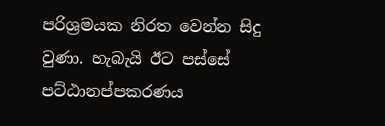පරිශ්‍රමයක නිරත වෙන්න සිදු වුණා. හැබැයි ඊට පස්සේ පට්ඨානප්පකරණය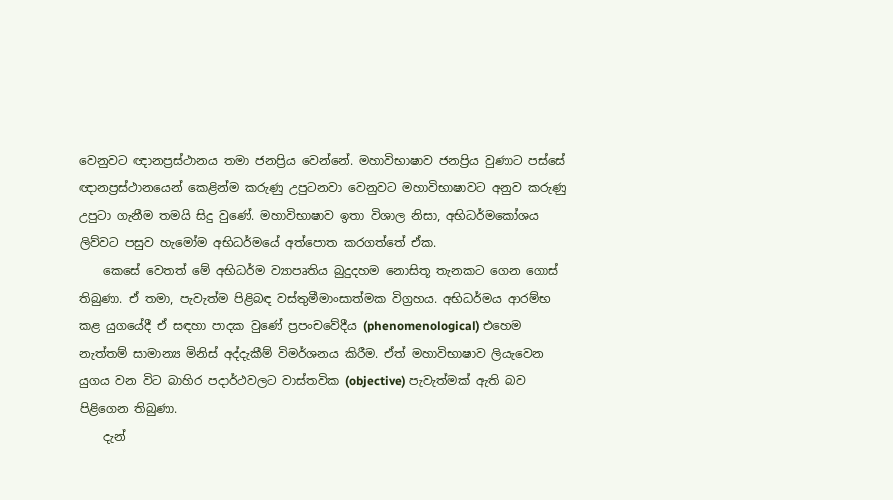වෙනුවට ඥානප්‍රස්ථානය තමා ජනප්‍රිය වෙන්නේ. මහාවිභාෂාව ජනප්‍රිය වුණාට පස්සේ ඥානප්‍රස්ථානයෙන් කෙළින්ම කරුණු උපුටනවා වෙනුවට මහාවිභාෂාවට අනුව කරුණු උපුටා ගැනීම තමයි සිදු වුණේ. මහාවිභාෂාව ඉතා විශාල නිසා, අභිධර්මකෝශය ලිව්වට පසුව හැමෝම අභිධර්මයේ අත්පොත කරගත්තේ ඒක.
    කෙසේ වෙතත් මේ අභිධර්ම ව්‍යාපෘතිය බුදුදහම නොසිතූ තැනකට ගෙන ගොස් තිබුණා. ඒ තමා, පැවැත්ම පිළිබඳ වස්තුමීමාංසාත්මක විග්‍රහය. අභිධර්මය ආරම්භ කළ යුගයේදී ඒ සඳහා පාදක වුණේ ප්‍රපංචවේදීය (phenomenological) එහෙම නැත්තම් සාමාන්‍ය මිනිස් අද්දැකීම් විමර්ශනය කිරීම. ඒත් මහාවිභාෂාව ලියැවෙන යුගය වන විට බාහිර පදාර්ථවලට වාස්තවික (objective) පැවැත්මක් ඇති බව පිළිගෙන තිබුණා.
    දැන්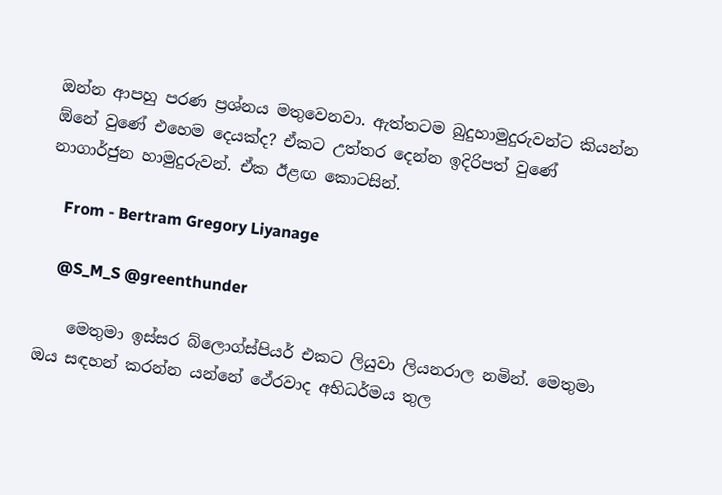ඔන්න ආපහු පරණ ප්‍රශ්නය මතුවෙනවා. ඇත්තටම බුදුහාමුදුරුවන්ට කියන්න ඕනේ වුණේ එහෙම දෙයක්ද? ඒකට උත්තර දෙන්න ඉදිරිපත් වුණේ නාගාර්ජුන හාමුදුරුවන්. ඒක ඊළඟ කොටසින්.

    From - Bertram Gregory Liyanage

    @S_M_S @greenthunder

    මෙතුමා ඉස්සර බ්ලොග්ස්පියර් එකට ලියුවා ලියනරාල නමින්. මෙතුමා ඔය සඳහන් කරන්න යන්නේ ථේරවාද අභිධර්මය තුල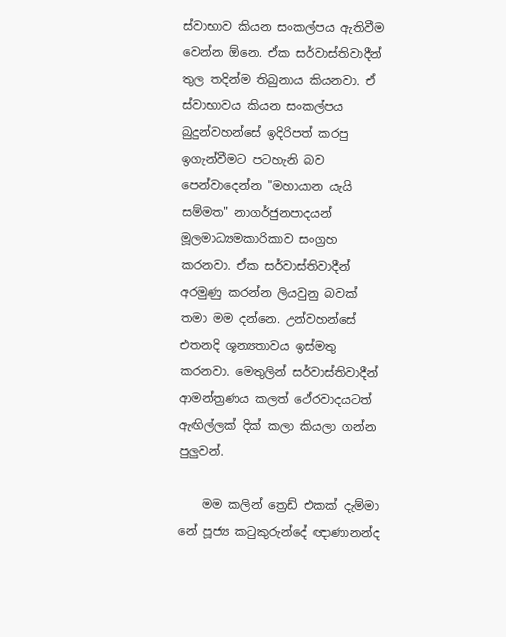ස්වාභාව කියන සංකල්පය ඇතිවීම වෙන්න ඕනෙ. ඒක සර්වාස්තිවාදීන් තුල තදින්ම තිබුනාය කියනවා. ඒ ස්වාභාවය කියන සංකල්පය බුදුන්වහන්සේ ඉදිරිපත් කරපු ඉගැන්වීමට පටහැනි බව පෙන්වාදෙන්න "මහායාන යැයි සම්මත" නාගර්ජුනපාදයන් මූලමාධ්‍යමකාරිකාව සංග්‍රහ කරනවා. ඒක සර්වාස්තිවාදීන් අරමුණු කරන්න ලියවුනු බවක් තමා මම දන්නෙ. උන්වහන්සේ එතනදි ශූන්‍යතාවය ඉස්මතු කරනවා. මෙතුලින් සර්වාස්තිවාදීන් ආමන්ත්‍රණය කලත් ථේරවාදයටත් ඇඟිල්ලක් දික් කලා කියලා ගන්න පුලුවන්.

    මම කලින් ත්‍රෙඩ් එකක් දැම්මා නේ පූජ්‍ය කටුකුරුන්දේ ඥාණානන්ද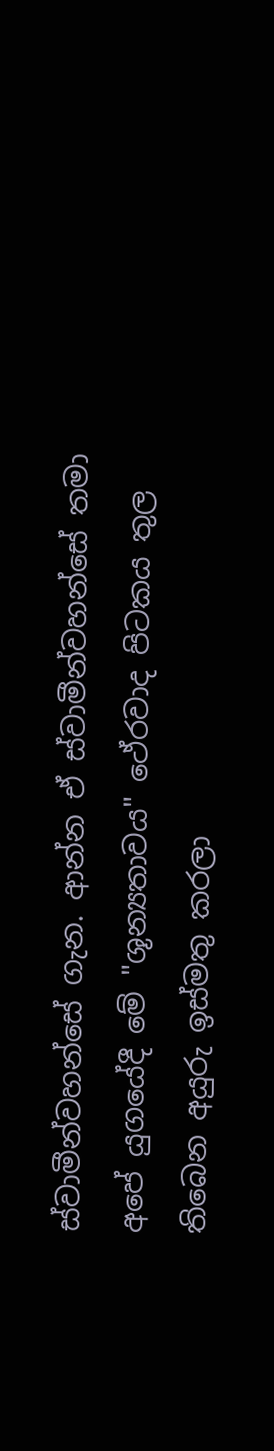ස්වාමීන්වහන්සේ ගැන. ආන්න ඒ ස්වාමීන්වහන්සේ තමා අපේ යුගයේදී මේ "ශූන්‍යතාවය" ථේරවාද පිටකය තුල තිබෙන අයුරු ඉස්මතු කරලා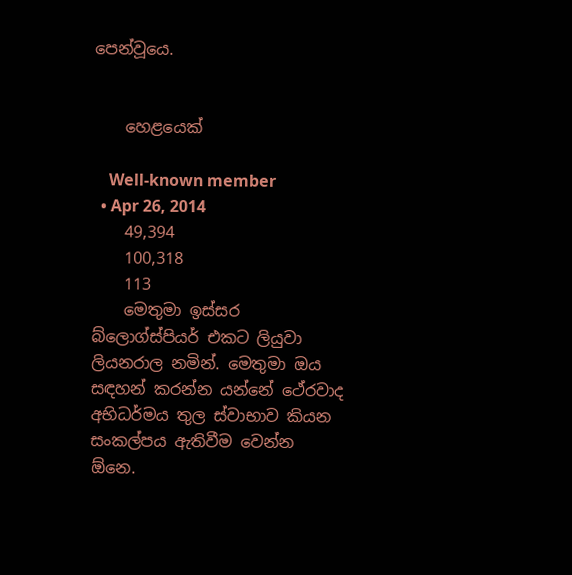පෙන්වූයෙ.


    හෙළයෙක්

    Well-known member
  • Apr 26, 2014
    49,394
    100,318
    113
    මෙතුමා ඉස්සර බ්ලොග්ස්පියර් එකට ලියුවා ලියනරාල නමින්. මෙතුමා ඔය සඳහන් කරන්න යන්නේ ථේරවාද අභිධර්මය තුල ස්වාභාව කියන සංකල්පය ඇතිවීම වෙන්න ඕනෙ.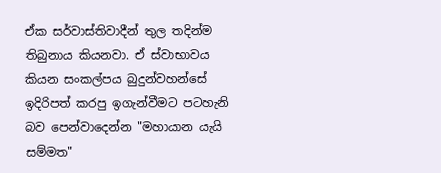ඒක සර්වාස්තිවාදීන් තුල තදින්ම තිබුනාය කියනවා. ඒ ස්වාභාවය කියන සංකල්පය බුදුන්වහන්සේ ඉදිරිපත් කරපු ඉගැන්වීමට පටහැනි බව පෙන්වාදෙන්න "මහායාන යැයි සම්මත"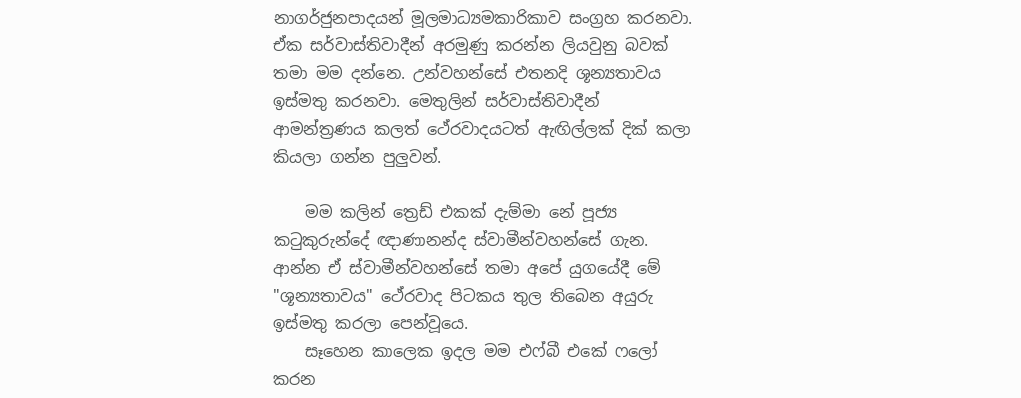නාගර්ජුනපාදයන් මූලමාධ්‍යමකාරිකාව සංග්‍රහ කරනවා. ඒක සර්වාස්තිවාදීන් අරමුණු කරන්න ලියවුනු බවක් තමා මම දන්නෙ. උන්වහන්සේ එතනදි ශූන්‍යතාවය ඉස්මතු කරනවා. මෙතුලින් සර්වාස්තිවාදීන් ආමන්ත්‍රණය කලත් ථේරවාදයටත් ඇඟිල්ලක් දික් කලා කියලා ගන්න පුලුවන්.

    මම කලින් ත්‍රෙඩ් එකක් දැම්මා නේ පූජ්‍ය කටුකුරුන්දේ ඥාණානන්ද ස්වාමීන්වහන්සේ ගැන. ආන්න ඒ ස්වාමීන්වහන්සේ තමා අපේ යුගයේදී මේ "ශූන්‍යතාවය" ථේරවාද පිටකය තුල තිබෙන අයුරු ඉස්මතු කරලා පෙන්වූයෙ.
    සෑහෙන කාලෙක ඉදල මම එෆ්බී එකේ ෆලෝ කරන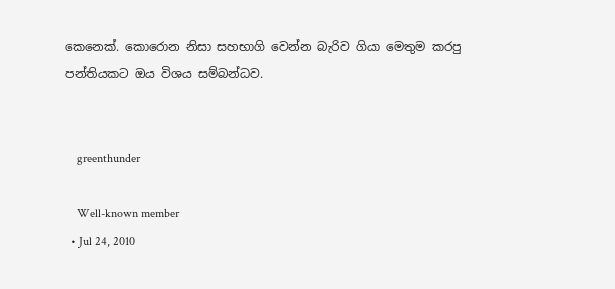කෙනෙක්. කොරොන නිසා සහභාගි වෙන්න බැරිව ගියා මෙතුම කරපු පන්තියකට ඔය විශය සම්බන්ධව.


    greenthunder

    Well-known member
  • Jul 24, 2010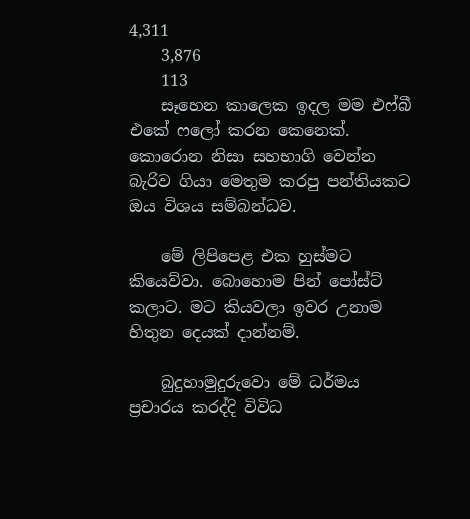4,311
    3,876
    113
    සෑහෙන කාලෙක ඉදල මම එෆ්බී එකේ ෆලෝ කරන කෙනෙක්. කොරොන නිසා සහභාගි වෙන්න බැරිව ගියා මෙතුම කරපු පන්තියකට ඔය විශය සම්බන්ධව.

    මේ ලිපිපෙළ එක හුස්මට කියෙව්වා. බොහොම පින් පෝස්ට් කලාට. මට කියවලා ඉවර උනාම හිතුන දෙයක් දාන්නම්.

    බුදුහාමුදුරුවො මේ ධර්මය ප්‍රචාරය කරද්දි විවිධ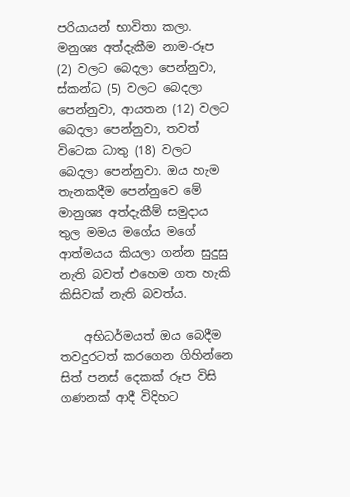පරියායන් භාවිතා කලා. මනුශ්‍ය අත්දැකීම නාම-රූප (2) වලට බෙදලා පෙන්නුවා, ස්කන්ධ (5) වලට බෙදලා පෙන්නුවා, ආයතන (12) වලට බෙදලා පෙන්නුවා, තවත් විටෙක ධාතු (18) වලට බෙදලා පෙන්නුවා. ඔය හැම තැනකදීම පෙන්නුවෙ මේ මානුශ්‍ය අත්දැකීම් සමුදාය තුල මමය මගේය මගේ ආත්මයය කියලා ගන්න සුදුසු නැති බවත් එහෙම ගත හැකි කිසිවක් නැති බවත්ය.

    අභිධර්මයත් ඔය බෙදීම තවදුරටත් කරගෙන ගිහින්නෙ සිත් පනස් දෙකක් රූප විසි ගණනක් ආදී විදිහට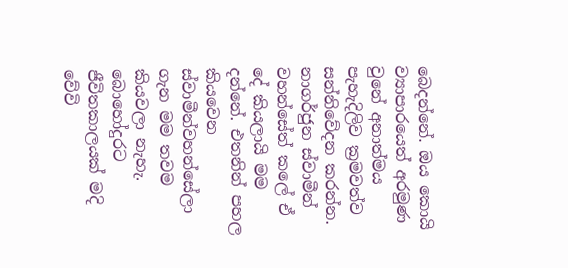බෙදන්නේ. ඔය කොයි ව්‍යාපාරයෙත් අරමුණ වුනේ අනාත්මය පැහැදිලිව ක්‍රමවත්ව සන්නිවේදන කරන්න. නාගර්ජුන ස්වාමීන් වහන්සේත් කලේ ඒ දේ කියලායි මම දන්නේ. එතනින් පහල කියවෙන ස්වාමීන්වහන්සේලා ගැන මම තවම කියවලා නැහැ. බොහෝදුරට ජීවිතකාලයක් මදි වේවි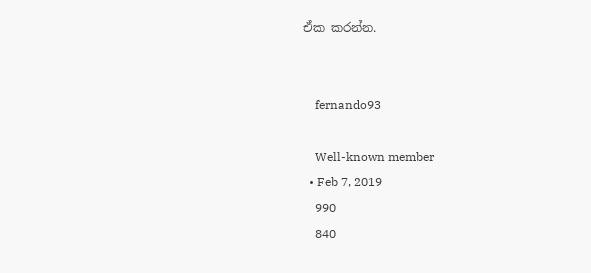ඒක කරන්න.


    fernando93

    Well-known member
  • Feb 7, 2019
    990
    840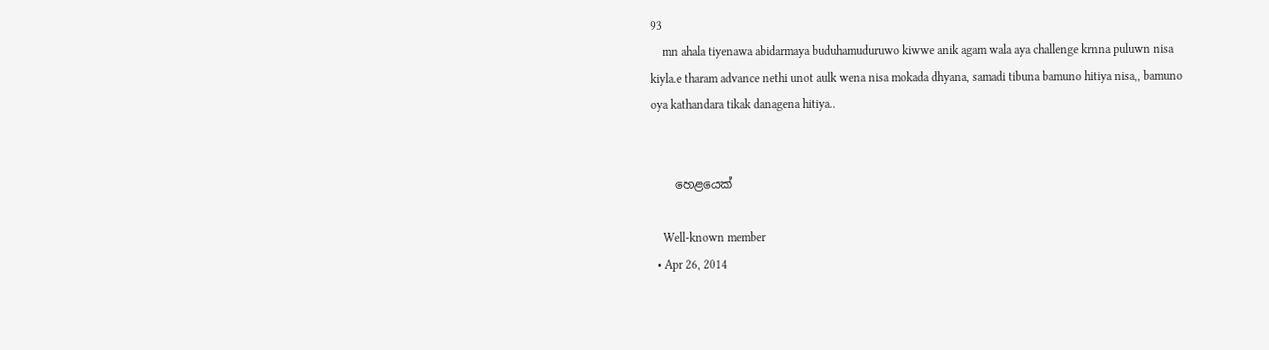93
    mn ahala tiyenawa abidarmaya buduhamuduruwo kiwwe anik agam wala aya challenge krnna puluwn nisa kiyla.e tharam advance nethi unot aulk wena nisa mokada dhyana, samadi tibuna bamuno hitiya nisa,, bamuno oya kathandara tikak danagena hitiya..


    හෙළයෙක්

    Well-known member
  • Apr 26, 2014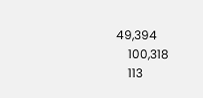49,394
    100,318
    113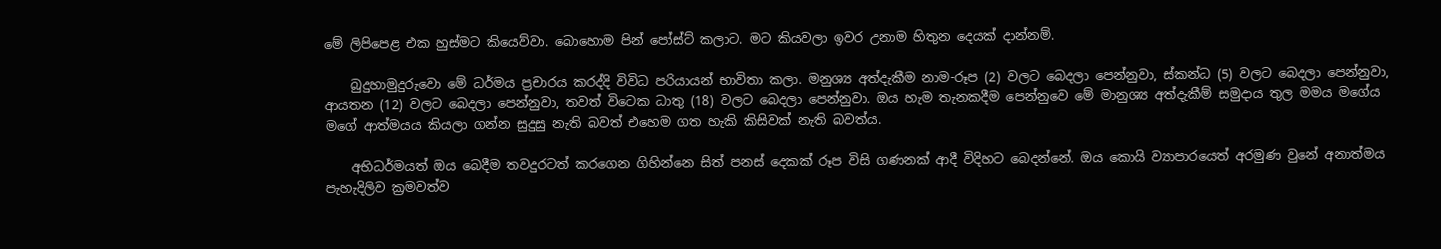මේ ලිපිපෙළ එක හුස්මට කියෙව්වා. බොහොම පින් පෝස්ට් කලාට. මට කියවලා ඉවර උනාම හිතුන දෙයක් දාන්නම්.

    බුදුහාමුදුරුවො මේ ධර්මය ප්‍රචාරය කරද්දි විවිධ පරියායන් භාවිතා කලා. මනුශ්‍ය අත්දැකීම නාම-රූප (2) වලට බෙදලා පෙන්නුවා, ස්කන්ධ (5) වලට බෙදලා පෙන්නුවා, ආයතන (12) වලට බෙදලා පෙන්නුවා, තවත් විටෙක ධාතු (18) වලට බෙදලා පෙන්නුවා. ඔය හැම තැනකදීම පෙන්නුවෙ මේ මානුශ්‍ය අත්දැකීම් සමුදාය තුල මමය මගේය මගේ ආත්මයය කියලා ගන්න සුදුසු නැති බවත් එහෙම ගත හැකි කිසිවක් නැති බවත්ය.

    අභිධර්මයත් ඔය බෙදීම තවදුරටත් කරගෙන ගිහින්නෙ සිත් පනස් දෙකක් රූප විසි ගණනක් ආදී විදිහට බෙදන්නේ. ඔය කොයි ව්‍යාපාරයෙත් අරමුණ වුනේ අනාත්මය පැහැදිලිව ක්‍රමවත්ව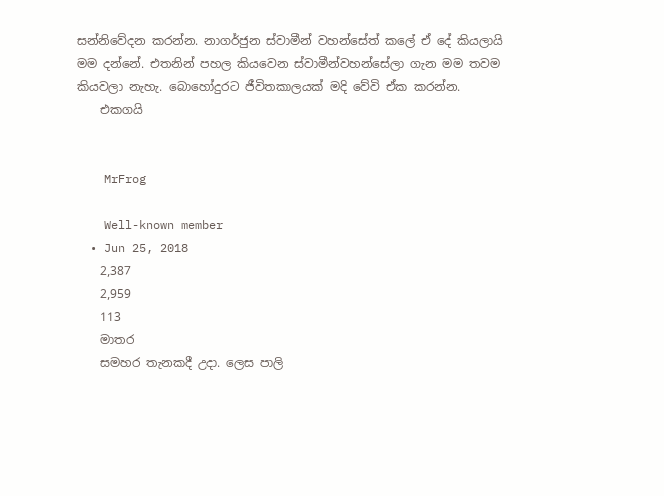සන්නිවේදන කරන්න. නාගර්ජුන ස්වාමීන් වහන්සේත් කලේ ඒ දේ කියලායි මම දන්නේ. එතනින් පහල කියවෙන ස්වාමීන්වහන්සේලා ගැන මම තවම කියවලා නැහැ. බොහෝදුරට ජීවිතකාලයක් මදි වේවි ඒක කරන්න.
    එකගයි


    MrFrog

    Well-known member
  • Jun 25, 2018
    2,387
    2,959
    113
    මාතර
    සමහර තැනකදී උදා. ලෙස පාලි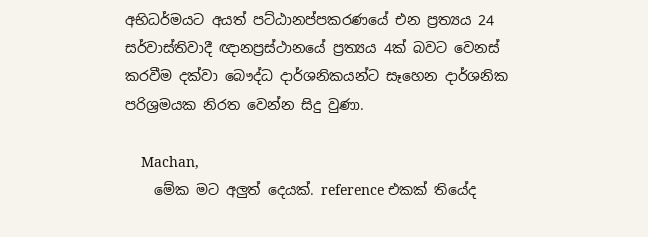අභිධර්මයට අයත් පට්ඨානප්පකරණයේ එන ප්‍රත්‍යය 24 සර්වාස්තිවාදී ඥානප්‍රස්ථානයේ ප්‍රත්‍යය 4ක් බවට වෙනස් කරවීම දක්වා බෞද්ධ දාර්ශනිකයන්ට සෑහෙන දාර්ශනික පරිශ්‍රමයක නිරත වෙන්න සිදු වුණා.

    Machan,
    මේක මට අලුත් දෙයක්. reference එකක් තියේද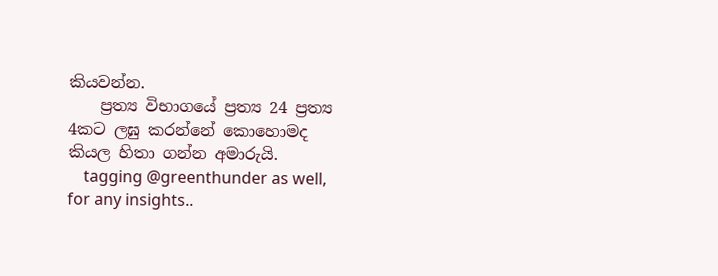කියවන්න.
    ප්‍රත්‍ය විභාගයේ ප්‍රත්‍ය 24 ප්‍රත්‍ය 4කට ලඝු කරන්නේ කොහොමද කියල හිතා ගන්න අමාරුයි.
    tagging @greenthunder as well, for any insights..